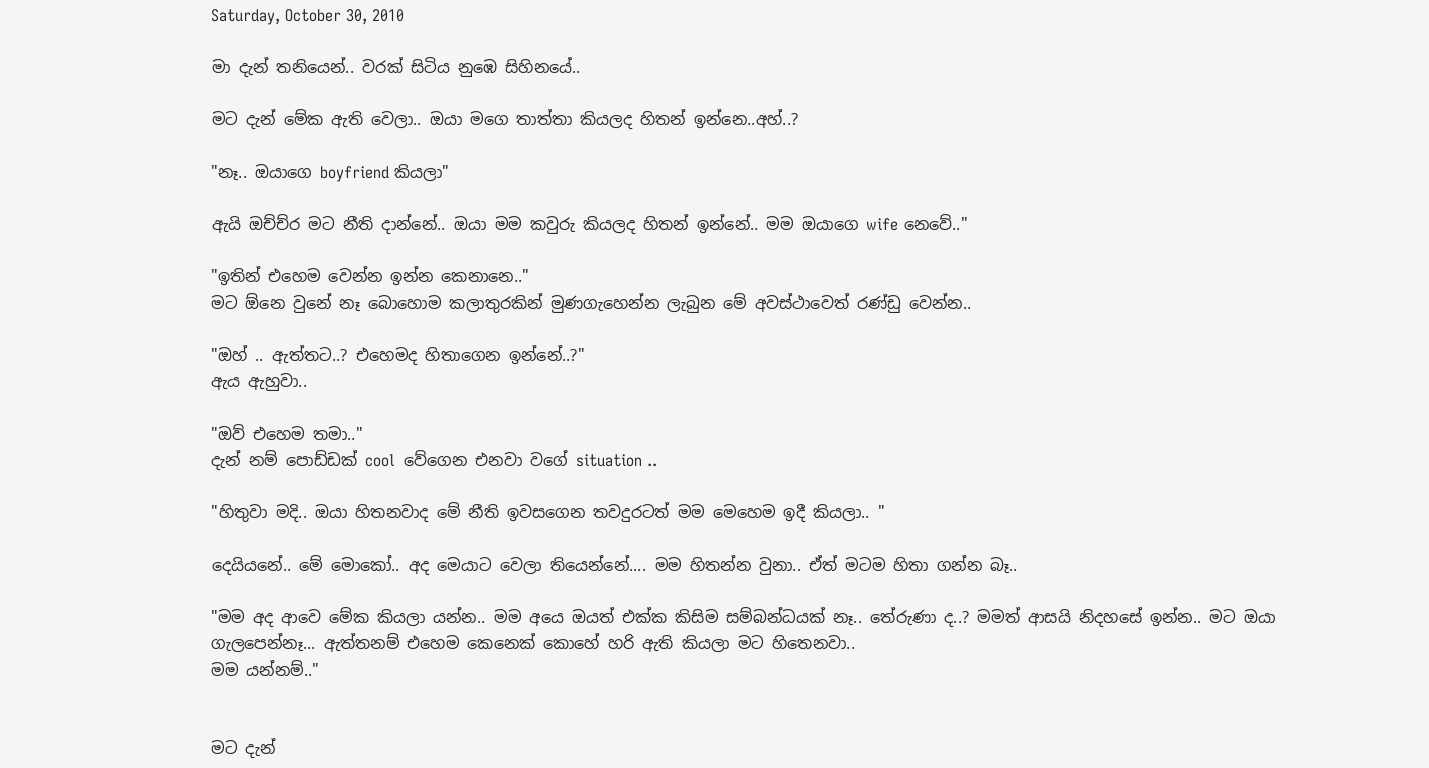Saturday, October 30, 2010

මා දැන් තනියෙන්.. වරක් සිටිය නුඹෙ සිහිනයේ..

මට දැන් මේක ඇති වෙලා.. ඔයා මගෙ තාත්තා කියලද හිතන් ඉන්නෙ..අහ්..?

"නෑ.. ඔයාගෙ boyfriend කියලා"

ඇයි ඔච්ච්ර මට නීති දාන්නේ.. ඔයා මම කවුරු කියලද හිතන් ඉන්නේ.. මම ඔයාගෙ wife නෙවේ.."

"ඉතින් එහෙම වෙන්න ඉන්න කෙනානෙ.."
මට ඕනෙ වුනේ නෑ බොහොම කලාතුරකින් මුණගැහෙන්න ලැබුන මේ අවස්ථාවෙත් රණ්ඩු වෙන්න..

"ඔහ් .. ඇත්තට..? එහෙමද හිතාගෙන ඉන්නේ..?"
ඇය ඇහුවා..

"ඔව් එහෙම තමා.."
දැන් නම් පොඩ්ඩක් cool  වේගෙන එනවා වගේ situation ..

"හිතුවා මදි.. ඔයා හිතනවාද මේ නීති ඉවසගෙන තවදුරටත් මම මෙහෙම ඉදී කියලා.. "

දෙයියනේ.. මේ මොකෝ.. අද මෙයාට වෙලා තියෙන්නේ.... මම හිතන්න වුනා.. ඒත් මටම හිතා ගන්න බෑ..

"මම අද ආවෙ මේක කියලා යන්න.. මම අයෙ ඔයත් එක්ක කිසිම සම්බන්ධයක් නෑ.. තේරුණා ද..? මමත් ආසයි නිදහසේ ඉන්න.. මට ඔයා ගැලපෙන්නෑ... ඇත්තනම් එහෙම කෙනෙක් කොහේ හරි ඇති කියලා මට හිතෙනවා..
මම යන්නම්.."


මට දැන්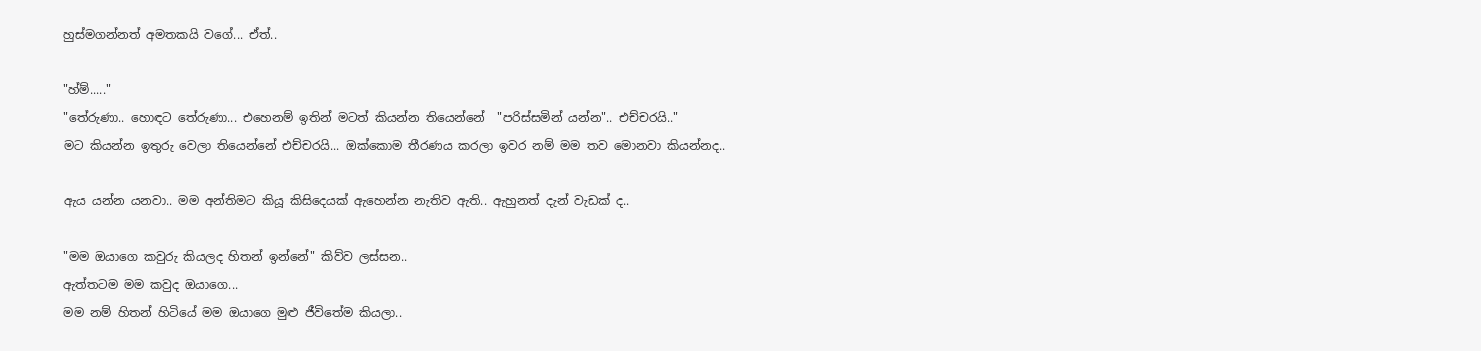හුස්මගන්නත් අමතකයි වගේ... ඒත්..

"හ්ම්....."
"තේරුණා.. හොඳට තේරුණා... එහෙනම් ඉතින් මටත් කියන්න තියෙන්නේ  "පරිස්සමින් යන්න".. එච්චරයි.."
මට කියන්න ඉතුරු වෙලා තියෙන්නේ එච්චරයි... ඔක්කොම තීරණය කරලා ඉවර නම් මම තව මොනවා කියන්නද..

ඇය යන්න යනවා.. මම අන්තිමට කියූ කිසිදෙයක් ඇහෙන්න නැතිව ඇති.. ඇහුනත් දැන් වැඩක් ද..

"මම ඔයාගෙ කවුරු කියලද හිතන් ඉන්නේ" කිව්ව ලස්සන..
ඇත්තටම මම කවුද ඔයාගෙ...
මම නම් හිතන් හිටියේ මම ඔයාගෙ මුළු ජීවිතේම කියලා..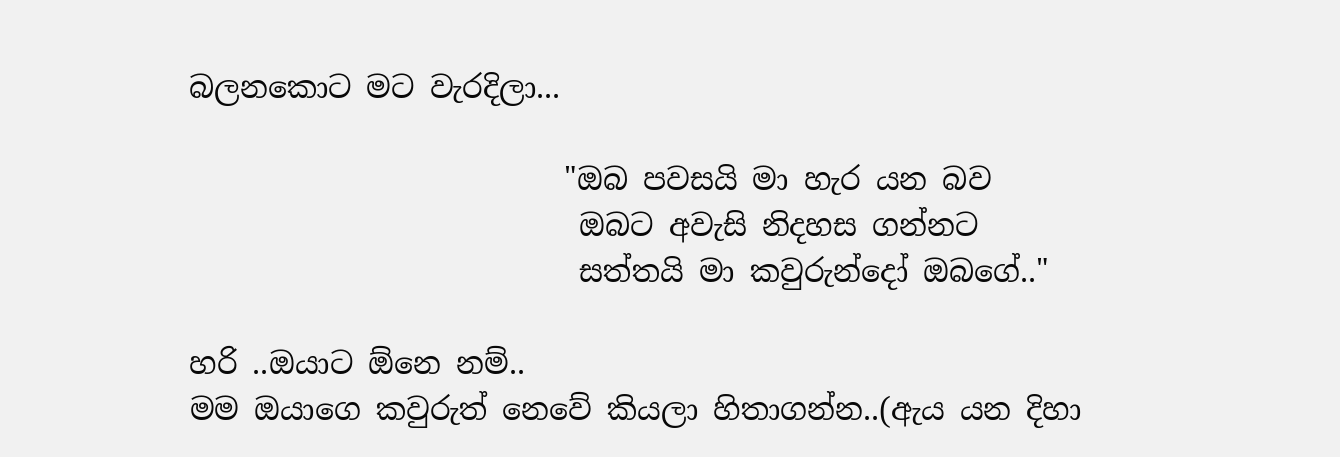බලනකොට මට වැරදිලා...

                         "ඔබ පවසයි මා හැර යන බව
                          ඔබට අවැසි නිදහස ගන්නට
                          සත්තයි මා කවුරුන්දෝ ඔබගේ.."

හරි ..ඔයාට ඕනෙ නම්..
මම ඔයාගෙ කවුරුත් නෙවේ කියලා හිතාගන්න..(ඇය යන දිහා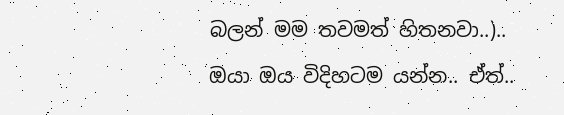බලන් මම තවමත් හිතනවා..)..
ඔයා ඔය විදිහටම යන්න.. ඒත්..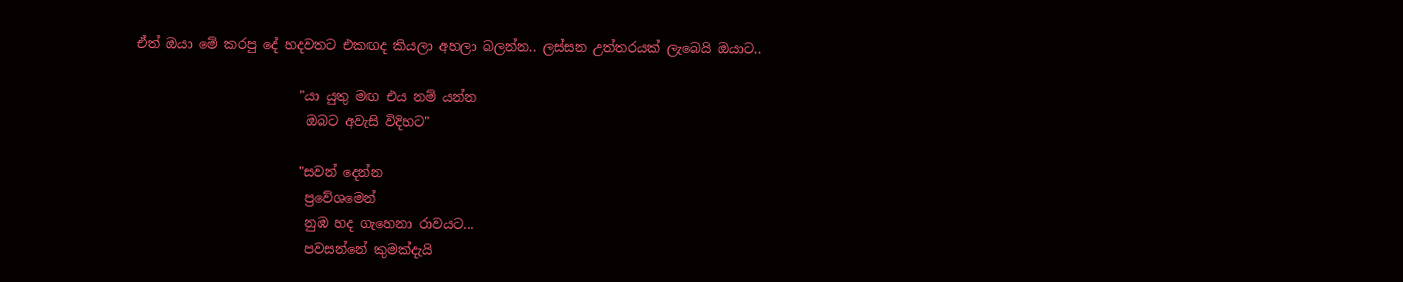ඒත් ඔයා මේ කරපු දේ හදවතට එකඟද කියලා අහලා බලන්න.. ලස්සන උත්තරයක් ලැබෙයි ඔයාට..

                         "යා යුතු මඟ එය නම් යන්න
                          ඔබට අවැසි විදිහට"

                         "සවන් දෙන්න
                          ප්‍රවේශමෙන්
                          නුඹ හද ගැහෙනා රාවයට...
                          පවසන්නේ කුමක්දැයි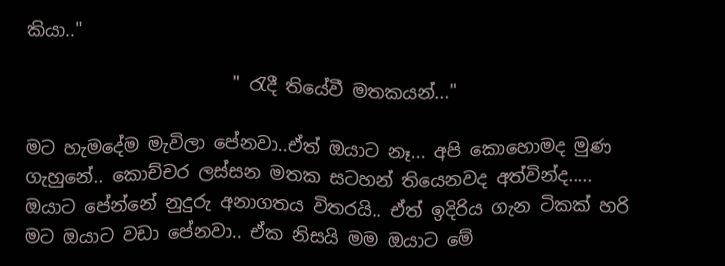කියා.."

                       " රැදී තියේවී මතකයන්..."

මට හැමදේම මැවිලා පේනවා..ඒත් ඔයාට නෑ... අපි කොහොමද මුණ ගැහුනේ.. කොච්චර ලස්සන මතක සටහන් තියෙනවද අත්වින්ද.....
ඔයාට පේන්නේ නුදුරු අනාගතය විතරයි.. ඒත් ඉදිරිය ගැන ටිකක් හරි මට ඔයාට වඩා පේනවා.. ඒක නිසයි මම ඔයාට මේ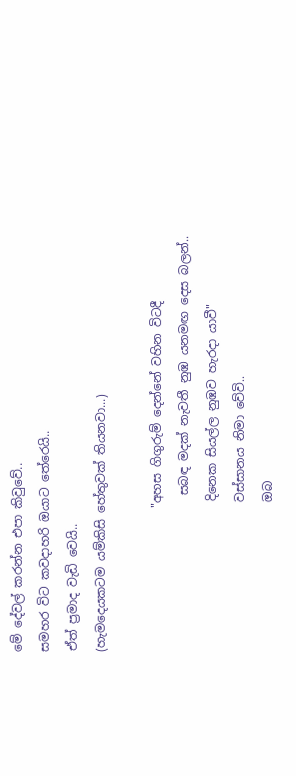මේ දේවල් කරන්න එපා කිවුවේ..
සමහර විට කවදාහරි ඔයාට තේරෙයි..
ඒත් ප්‍රමාද වැඩි වෙයි..
(හැමදෙයකටම යම්කිසි හේතුවක් තියනවා...)

                        "අහස ගිගුරුම් දෙන්නේ වහින විටදී
                          සබඳ මදක් නැවතී නුඹ යනමඟ දෙස බලන්..
                         දිනෙක සියල්ල නුඹව හැරදා යාවී"
                         වස්සානය නිමා වේවි..
                         ඔබ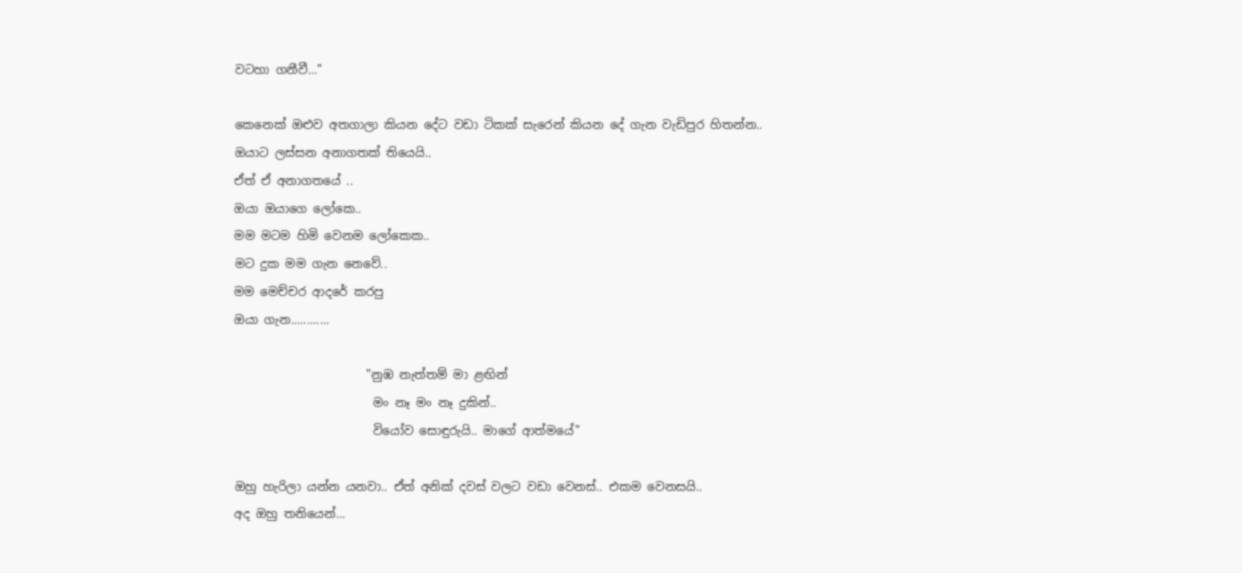වටහා ගනීවී..."

කෙනෙක් ඔළුව අතගාලා කියන දේට වඩා ටිකක් සැරෙන් කියන දේ ගැන වැඩිපුර හිතන්න..
ඔයාට ලස්සන අනාගතක් තියෙයි..
ඒත් ඒ අනාගතයේ ..
ඔයා ඔයාගෙ ලෝකෙ..
මම මටම හිමි වෙනම ලෝකෙක..
මට දුක මම ගැන නෙවේ..
මම මෙච්චර ආදරේ කරපු
ඔයා ගැන............

                      "නුඹ නැත්තම් මා ළඟින්
                       මං නෑ මං නෑ දුකින්..
                       වියෝව සොඳුරුයි.. මාගේ ආත්මයේ"

ඔහු හැරිලා යන්න යනවා.. ඒත් අනික් දවස් වලට වඩා වෙනස්.. එකම වෙනසයි..
අද ඔහු තනියෙන්...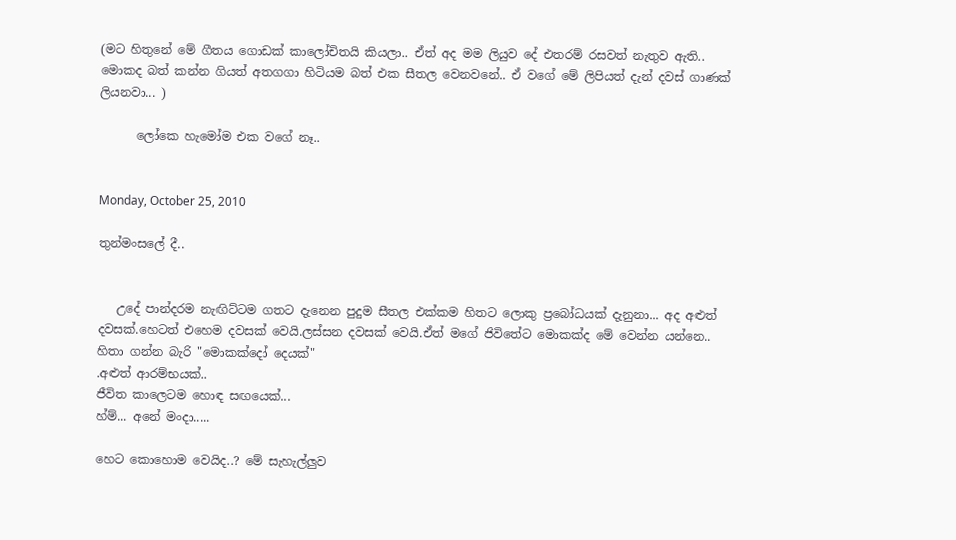(මට හිතුනේ මේ ගීතය ගොඩක් කාලෝචිතයි කියලා.. ඒත් අද මම ලියුව දේ එතරම් රසවත් නැතුව ඇති..
මොකද බත් කන්න ගියත් අතගගා හිටියම බත් එක සීතල වෙනවනේ.. ඒ වගේ මේ ලිපියත් දැන් දවස් ගාණක් ලියනවා... )

      ලෝකෙ හැමෝම එක වගේ නෑ..


Monday, October 25, 2010

තුන්මංසලේ දී..


   උදේ පාන්දරම නැඟිට්ටම ගතට දැනෙන පුදුම සීතල එක්කම හිතට ලොකු ප්‍රබෝධයක් දැනුනා... අද අළුත් දවසක්.හෙටත් එහෙම දවසක් වෙයි.ලස්සන දවසක් වෙයි.ඒත් මගේ ජිවිතේට මොකක්ද මේ වෙන්න යන්නෙ.. හිතා ගන්න බැරි "මොකක්දෝ දෙයක්"
.අළුත් ආරම්භයක්..
ජීවිත කාලෙටම හොඳ සඟයෙක්...
හ්ම්... අනේ මංදා.....

හෙට කොහොම වෙයිද..? මේ සැහැල්ලුව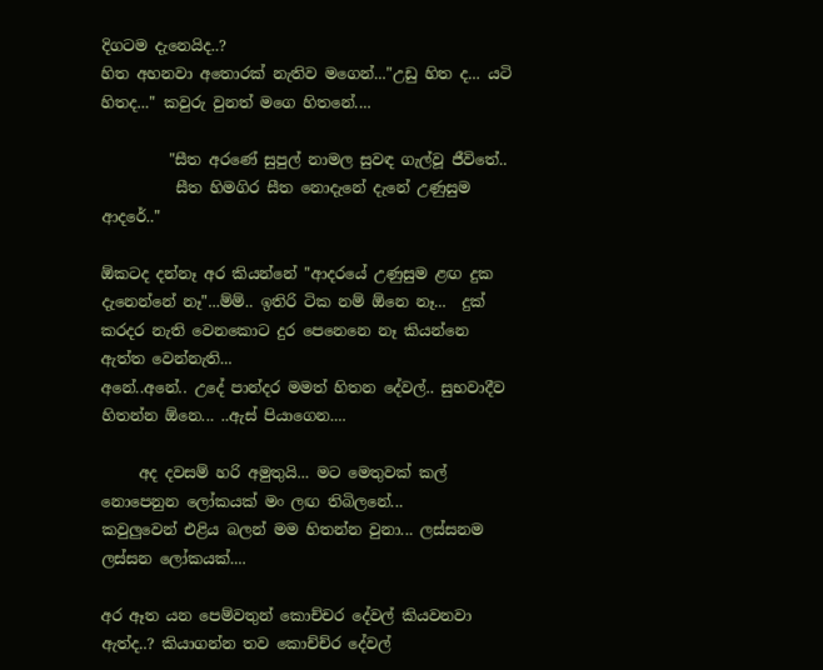දිගටම දැනෙයිද..?
හිත අහනවා අතොරක් නැතිව මගෙන්..."උඩු හිත ද... යටි හිතද..." කවුරු වුනත් මගෙ හිතනේ....

         "සීත අරණේ සුපුල් නාමල සුවඳ ගැල්වූ ජීවිතේ..
          සීත හිමගිර සීත නොදැනේ දැනේ උණුසුම ආදරේ.."

ඕකටද දන්නෑ අර කියන්නේ "ආදරයේ උණුසුම ළඟ දුක දැනෙන්නේ නෑ"...ම්ම්.. ඉතිරි ටික නම් ඕනෙ නෑ...  දුක් කරදර නැති වෙනකොට දුර පෙනෙනෙ නෑ කියන්නෙ ඇත්ත වෙන්නැති...
අනේ..අනේ.. උදේ පාන්දර මමත් හිතන දේවල්.. සුභවාදීව හිතන්න ඕනෙ... ..ඇස් පියාගෙන....

     අද දවසම් හරි අමුතුයි... මට මෙතුවක් කල් නොපෙනුන ලෝකයක් මං ලඟ තිබිලනේ...
කවුලුවෙන් එළිය බලන් මම හිතන්න වුනා... ලස්සනම ලස්සන ලෝකයක්....

අර ඈත යන පෙම්වතුන් කොච්චර දේවල් කියවනවා ඇත්ද..? කියාගන්න තව කොච්ච්ර දේවල්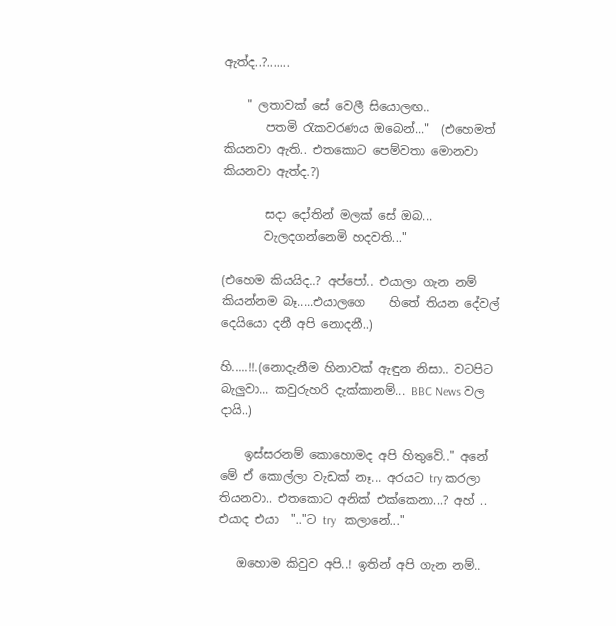ඇත්ද..?.......

    " ලතාවක් සේ වෙලී සියොලඟ..
       පතමි රැකවරණය ඔබෙන්..."  (එහෙමත් කියනවා ඇති.. එතකොට පෙම්වතා මොනවා කියනවා ඇත්ද.?)

       සදා දෝතින් මලක් සේ ඔබ...
       වැලදගන්නෙමි හදවති..."

(එහෙම කියයිද..? අප්පෝ.. එයාලා ගැන නම් කියන්නම බෑ.....එයාලගෙ    හිතේ තියන දේවල් දෙයියො දනී අපි නොදනී..)

හි.....!!.(නොදැනීම හිනාවක් ඇඳුන නිසා.. වටපිට බැලුවා... කවුරුහරි දැක්කානම්... BBC News වල දායි..)

    ඉස්සරනම් කොහොමද අපි හිතුවේ.." අනේ මේ ඒ කොල්ලා වැඩක් නෑ... අරයට try කරලා තියනවා.. එතකොට අනික් එක්කෙනා...? අහ් .. එයාද එයා  ".."ට try   කලානේ..."

   ඔහොම කිවුව අපි..! ඉතින් අපි ගැන නම්..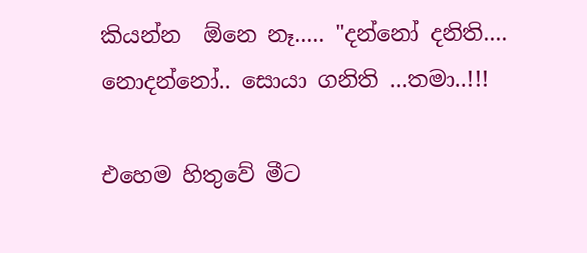කියන්න  ඕනෙ නෑ..... "දන්නෝ දනිති.... නොදන්නෝ.. සොයා ගනිති ...තමා..!!!

එහෙම හිතුවේ මීට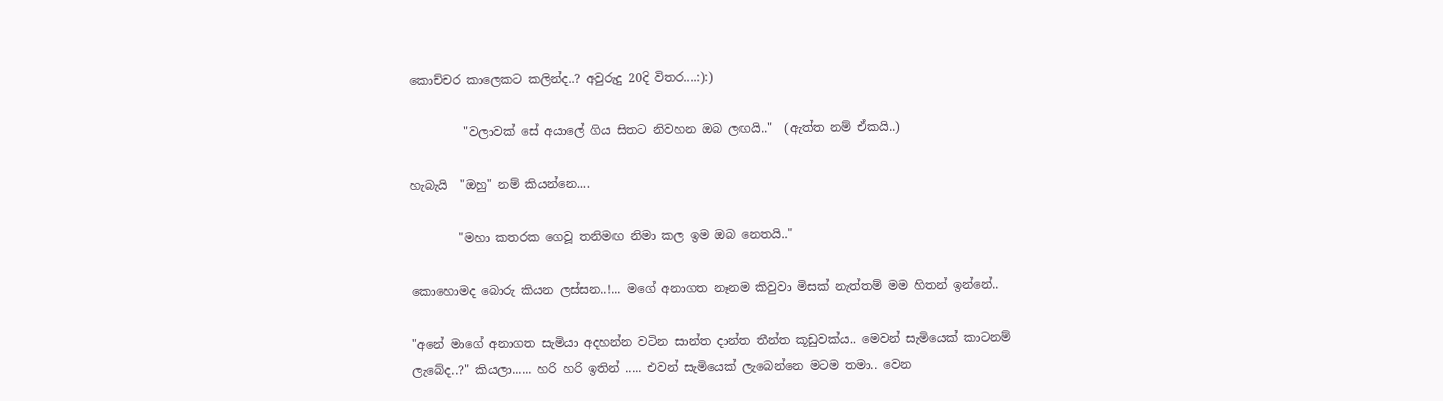කොච්චර කාලෙකට කලින්ද..? අවුරුදු 20දි විතර....:):)

         "වලාවක් සේ අයාලේ ගිය සිතට නිවහන ඔබ ලඟයි.."  (ඇත්ත නම් ඒකයි..)

හැබැයි  "ඔහු" නම් කියන්නෙ....

        "මහා කතරක ගෙවූ තනිමඟ නිමා කල ඉම ඔබ නෙතයි.."

කොහොමද බොරු කියන ලස්සන..!... මගේ අනාගත නෑනම කිවුවා මිසක් නැත්තම් මම හිතන් ඉන්නේ..

"අනේ මාගේ අනාගත සැමියා අදහන්න වටින සාන්ත දාන්ත තීන්ත කූඩුවක්ය.. මෙවන් සැමියෙක් කාටනම් ලැබේද..?" කියලා...... හරි හරි ඉතින් ..... එවන් සැමියෙක් ලැබෙන්නෙ මටම තමා.. වෙන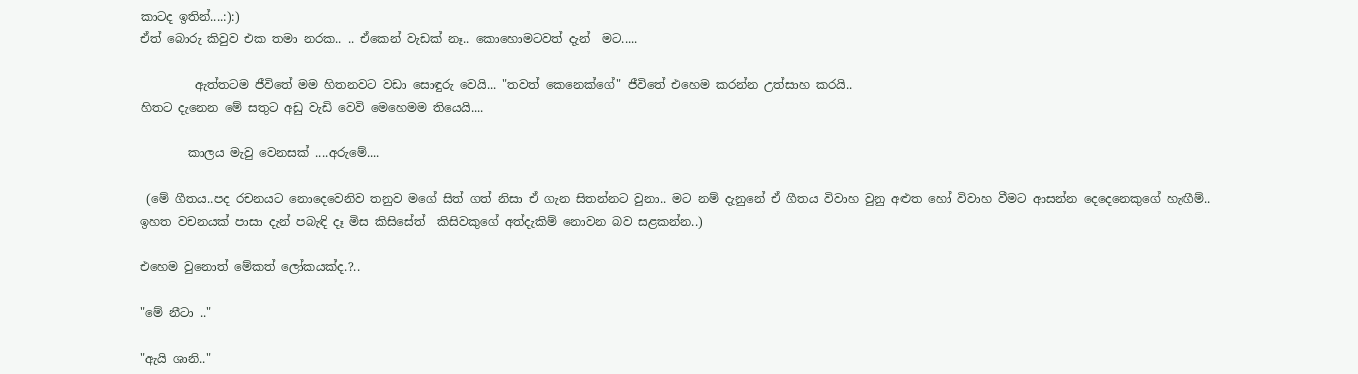කාටද ඉතින්....:):)
ඒත් බොරු කිවුව එක තමා නරක.. .. ඒකෙන් වැඩක් නෑ.. කොහොමටවත් දැන්  මට.....

         ඇත්තටම ජීවිතේ මම හිතනවට වඩා සොඳුරු වෙයි... "තවත් කෙනෙක්ගේ" ජීවිතේ එහෙම කරන්න උත්සාහ කරයි..
හිතට දැනෙන මේ සතුට අඩු වැඩි වෙවි මෙහෙමම තියෙයි....

        කාලය මැවු වෙනසක් ....අරුමේ....

 (මේ ගීතය..පද රචනයට නොදෙවෙනිව තනුව මගේ සිත් ගත් නිසා ඒ ගැන සිතන්නට වුනා.. මට නම් දැනුනේ ඒ ගීතය විවාහ වුනු අළුත හෝ විවාහ වීමට ආසන්න දෙදෙනෙකුගේ හැඟීම්.. ඉහත වචනයක් පාසා දැන් පබැඳි දෑ මිස කිසිසේත්  කිසිවකුගේ අත්දැකිම් නොවන බව සළකන්න..)

එහෙම වුනොත් මේකත් ලෝකයක්ද.?..

"මේ නීටා .."

"ඇයි ශානි.."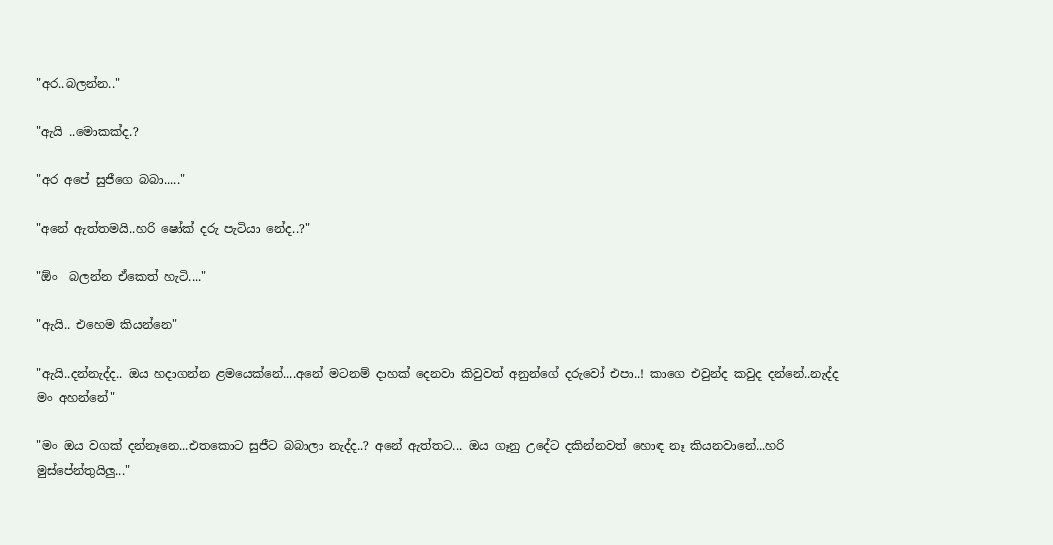"අර..බලන්න.."

"ඇයි ..මොකක්ද.?

"අර අපේ සුජීගෙ බබා....."

"අනේ ඇත්තමයි..හරි ෂෝක් දරු පැටියා නේද..?"

"ඕං  බලන්න ඒකෙත් හැටි...."

"ඇයි.. එහෙම කියන්නෙ"

"ඇයි..දන්නැද්ද.. ඔය හදාගන්න ළමයෙක්නේ....අනේ මටනම් දාහක් දෙනවා කිවුවත් අනුන්ගේ දරුවෝ එපා..! කාගෙ එවුන්ද කවුද දන්නේ..නැද්ද මං අහන්නේ"

"මං ඔය වගක් දන්නෑනෙ...එතකොට සුජීට බබාලා නැද්ද..? අනේ ඇත්තට... ඔය ගෑනු උදේට දකින්නවත් හොඳ නෑ කියනවානේ...හරි මුස්පේන්තුයිලු..."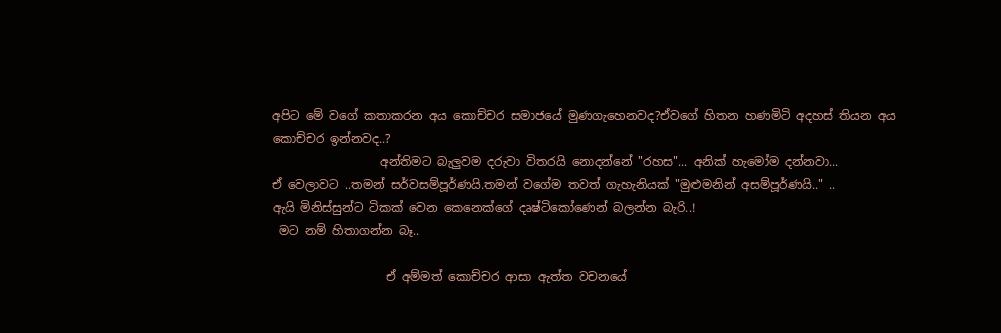අපිට මේ වගේ කතාකරන අය කොච්චර සමාජයේ මුණගැහෙනවද?ඒවගේ හිතන හණමිටි අදහස් තියන අය කොච්චර ඉන්නවද..?
                  අන්තිමට බැලුවම දරුවා විතරයි නොදන්නේ "රහස"... අනික් හැමෝම දන්නවා...
ඒ වෙලාවට ..තමන් සර්වසම්පූර්ණයි.තමන් වගේම තවත් ගැහැනියක් "මුළුමනින් අසම්පූර්ණයි.." ..
ඇයි මිනිස්සුන්ට ටිකක් වෙන කෙනෙක්ගේ දෘෂ්ටිකෝණෙන් බලන්න බැරි..!
 මට නම් හිතාගන්න බෑ..

                   ඒ අම්මත් කොච්චර ආසා ඇත්ත වචනයේ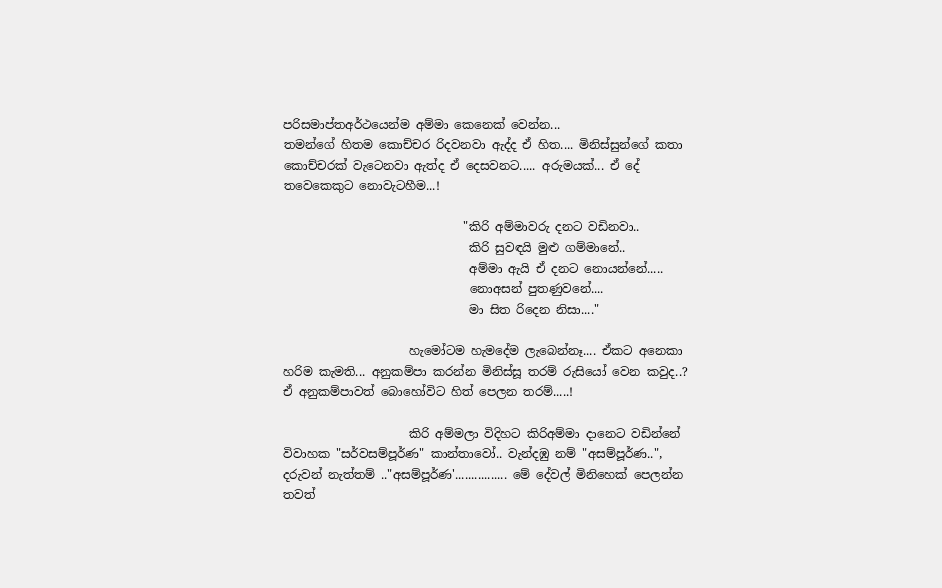පරිසමාප්තඅර්ථයෙන්ම අම්මා කෙනෙක් වෙන්න...
තමන්ගේ හිතම කොච්චර රිදවනවා ඇද්ද ඒ හිත.... මිනිස්සුන්ගේ කතා කොච්චරක් වැටෙනවා ඇත්ද ඒ දෙසවනට..... අරුමයක්... ඒ දේ තවෙකෙකුට නොවැටහීම...!

                              "කිරි අම්මාවරු දනට වඩිනවා..
                               කිරි සුවඳයි මුළු ගම්මානේ..
                               අම්මා ඇයි ඒ දනට නොයන්නේ.....
                               නොඅසන් පුතණුවනේ....
                               මා සිත රිදෙන නිසා...."

                     හැමෝටම හැමදේම ලැබෙන්නෑ.... ඒකට අනෙකා හරිම කැමති... අනුකම්පා කරන්න මිනිස්සූ තරම් රුසියෝ වෙන කවුද..? ඒ අනුකම්පාවත් බොහෝවිට හිත් පෙලන තරම්.....!

                     කිරි අම්මලා විදිහට කිරිඅම්මා දානෙට වඩින්නේ විවාහක "සර්වසම්පූර්ණ" කාන්තාවෝ.. වැන්දඹු නම් "අසම්පූර්ණ..", දරුවන් නැත්තම් .."අසම්පූර්ණ'................ මේ දේවල් මිනිහෙක් පෙලන්න තවත්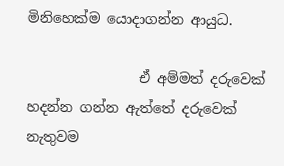මිනිහෙක්ම යොදාගන්න ආයුධ.

                ඒ අම්මත් දරුවෙක් හදන්න ගන්න ඇත්තේ දරුවෙක් නැතුවම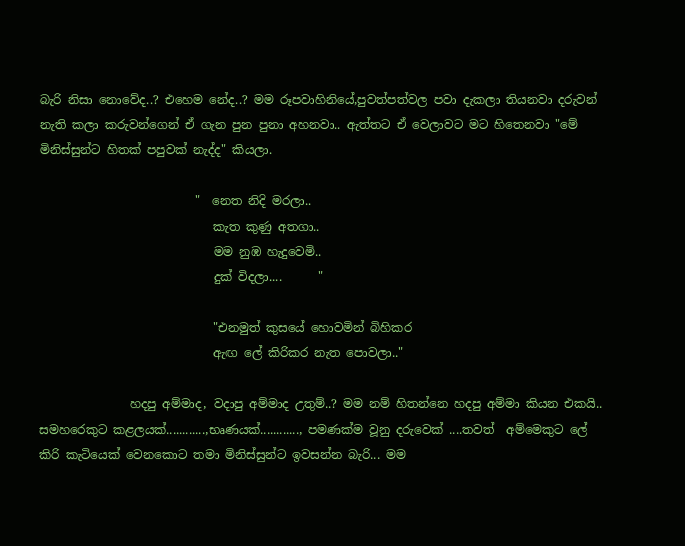බැරි නිසා නොවේද..? එහෙම නේද..? මම රූපවාහිනියේ,පුවත්පත්වල පවා දැකලා තියනවා දරුවන් නැති කලා කරුවන්ගෙන් ඒ ගැන පුන පුනා අහනවා.. ඇත්තට ඒ වෙලාවට මට හිතෙනවා "මේ මිනිස්සුන්ට හිතක් පපුවක් නැද්ද" කියලා.

                          "  නෙත නිදි මරලා..
                             කැත කුණු අතගා..
                             මම නුඹ හැදුවෙමි..
                             දුක් විදලා....      "

                             "එනමුත් කුසයේ හොවමින් බිහිකර
                             ඇඟ ලේ කිරිකර නැත පොවලා.."

               හදපු අම්මාද, වදාපු අම්මාද උතුම්..? මම නම් හිතන්නෙ හදපු අම්මා කියන එකයි.. සමහරෙකුට කළලයක්............,භෘණයක්............, පමණක්ම වූනු දරුවෙක් ....තවත්  අම්මෙකුට ලේ කිරි කැටියෙක් වෙනකොට තමා මිනිස්සුන්ට ඉවසන්න බැරි... මම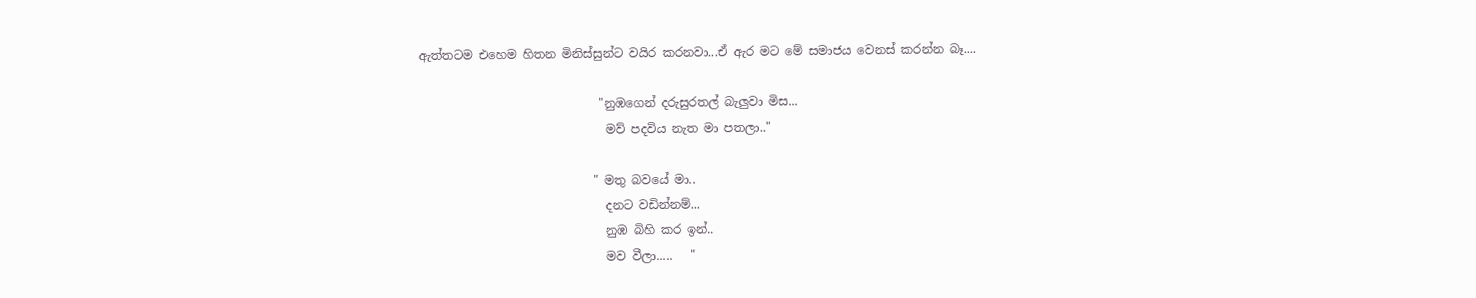ඇත්තටම එහෙම හිතන මිනිස්සුන්ට වයිර කරනවා...ඒ ඇර මට මේ සමාජය වෙනස් කරන්න බෑ....

                              "නුඹගෙන් දරුසුරතල් බැලුවා මිස...
                               මව් පදවිය නැත මා පතලා.."

                             " මතු බවයේ මා..
                               දනට වඩින්නම්...
                               නුඹ බිහි කර ඉන්..
                               මව වීලා.....   "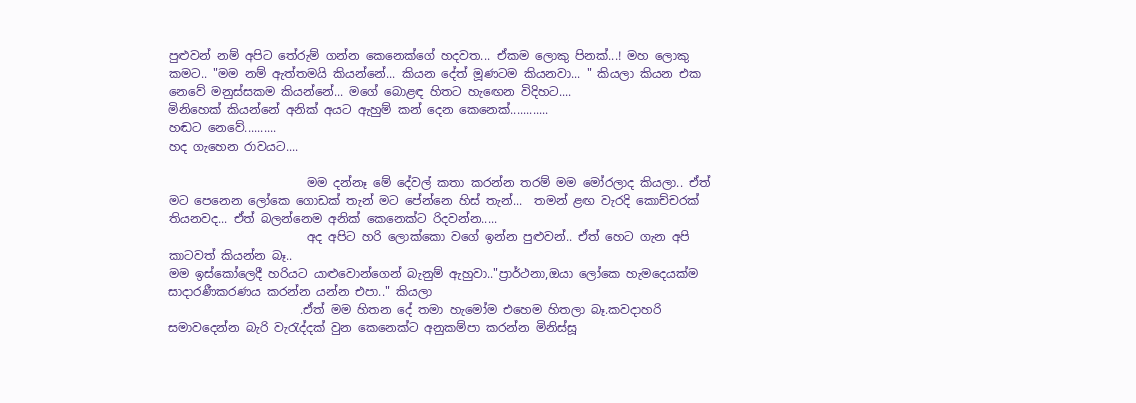පුළුවන් නම් අපිට තේරුම් ගන්න කෙනෙක්ගේ හදවත... ඒකම ලොකු පිනක්...! මහ ලොකු කමට.. "මම නම් ඇත්තමයි කියන්නේ... කියන දේත් මූණටම කියනවා... " කියලා කියන එක නෙවේ මනුස්සකම කියන්නේ... මගේ බොළඳ හිතට හැඟෙන විදිහට....
මිනිහෙක් කියන්නේ අනික් අයට ඇහුම් කන් දෙන කෙනෙක්............
හඬට නෙවේ..........
හද ගැහෙන රාවයට....

                       මම දන්නෑ මේ දේවල් කතා කරන්න තරම් මම මෝරලාද කියලා.. ඒත් මට පෙනෙන ලෝකෙ ගොඩක් තැන් මට පේන්නෙ හිස් තැන්...  තමන් ළඟ වැරදි කොච්චරක් තියනවද... ඒත් බලන්නෙම අනික් කෙනෙක්ට රිදවන්න.....
                       අද අපිට හරි ලොක්කො වගේ ඉන්න පුළුවන්.. ඒත් හෙට ගැන අපි කාටවත් කියන්න බෑ..
මම ඉස්කෝලෙදී හරියට යාළුවොන්ගෙන් බැනුම් ඇහුවා.."ප්‍රාර්ථනා,ඔයා ලෝකෙ හැමදෙයක්ම සාදාරණීකරණය කරන්න යන්න එපා.." කියලා
                      .ඒත් මම හිතන දේ තමා හැමෝම එහෙම හිතලා බෑ.කවදාහරි සමාවදෙන්න බැරි වැරැද්දක් වුන කෙනෙක්ට අනුකම්පා කරන්න මිනිස්සූ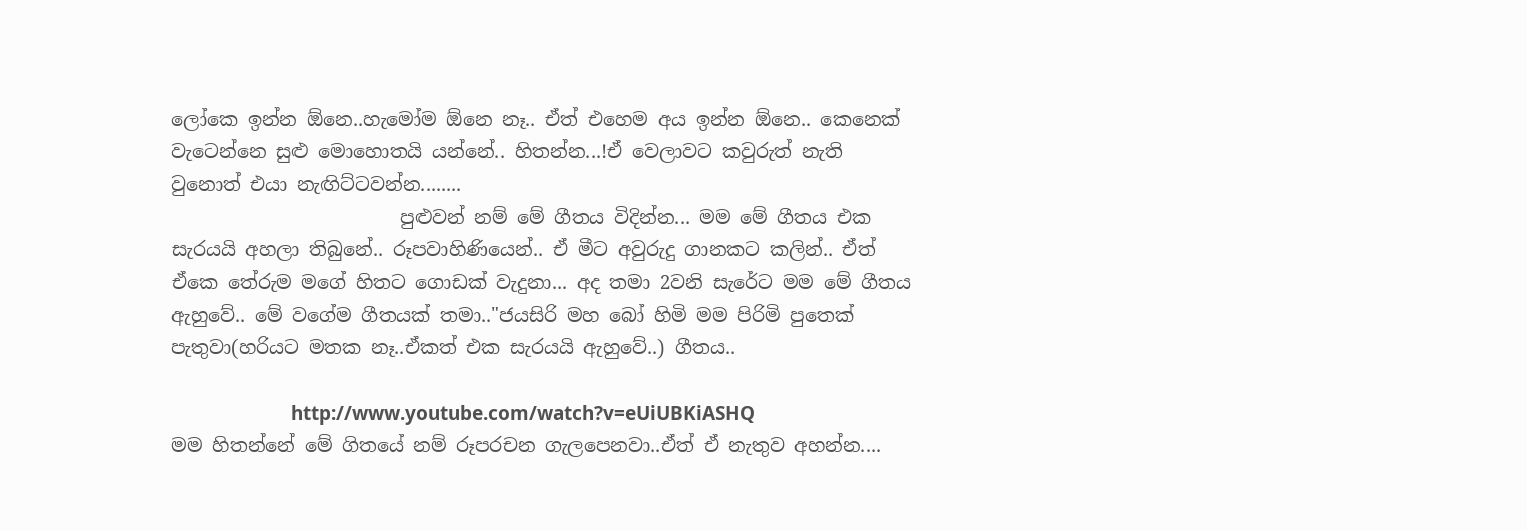ලෝකෙ ඉන්න ඕනෙ..හැමෝම ඕනෙ නෑ.. ඒත් එහෙම අය ඉන්න ඕනෙ.. කෙනෙක් වැටෙන්නෙ සුළු මොහොතයි යන්නේ.. හිතන්න...!ඒ වෙලාවට කවුරුත් නැති වුනොත් එයා නැඟිට්ටවන්න........
                        පුළුවන් නම් මේ ගීතය විදින්න... මම මේ ගීතය එක සැරයයි අහලා තිබුනේ.. රූපවාහිණියෙන්.. ඒ මීට අවුරුදු ගානකට කලින්.. ඒත් ඒකෙ තේරුම මගේ හිතට ගොඩක් වැදුනා... අද තමා 2වනි සැරේට මම මේ ගීතය ඇහුවේ.. මේ වගේම ගීතයක් තමා.."ජයසිරි මහ බෝ හිමි මම පිරිමි පුතෙක් පැතුවා(හරියට මතක නෑ..ඒකත් එක සැරයයි ඇහුවේ..) ගීතය..

                        http://www.youtube.com/watch?v=eUiUBKiASHQ
මම හිතන්නේ මේ ගිතයේ නම් රූපරචන ගැලපෙනවා..ඒත් ඒ නැතුව අහන්න....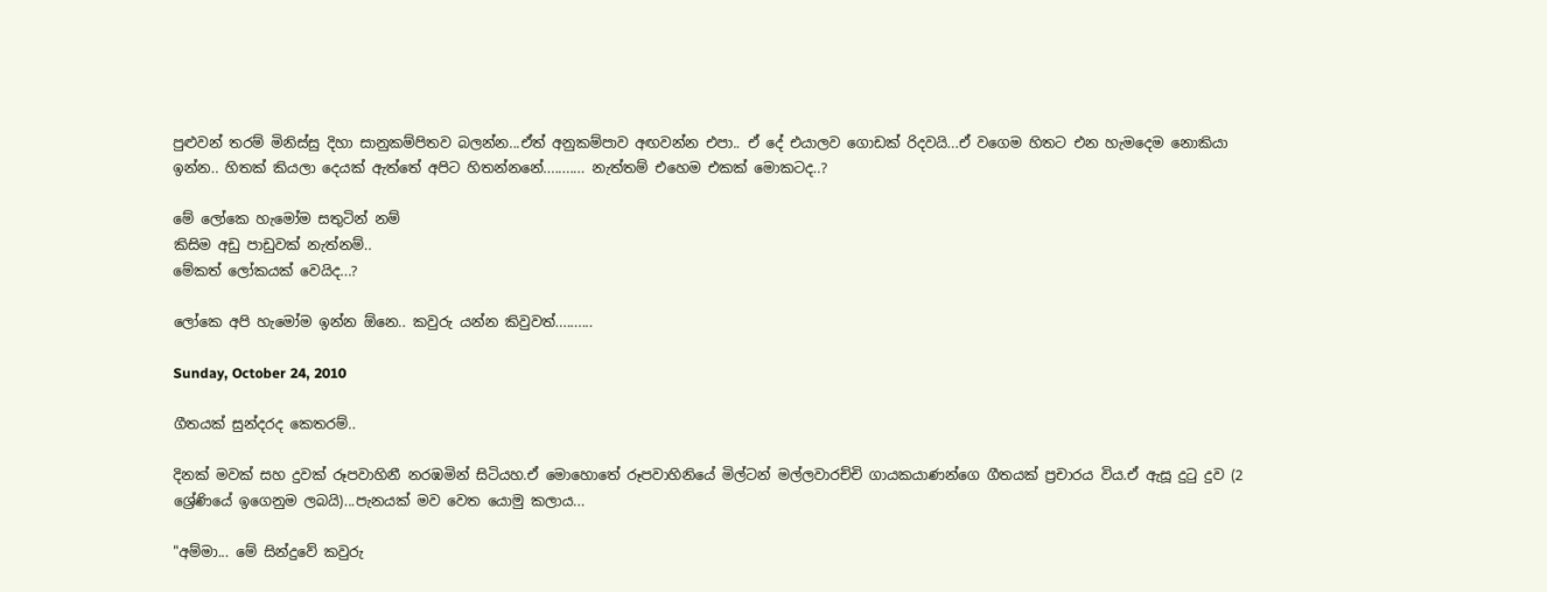පුළුවන් තරම් මිනිස්සු දිහා සානුකම්පිතව බලන්න...ඒත් අනුකම්පාව අඟවන්න එපා.. ඒ දේ එයාලව ගොඩක් රිදවයි...ඒ වගෙම හිතට එන හැමදෙම නොකියා ඉන්න.. හිතක් කියලා දෙයක් ඇත්තේ අපිට හිතන්නනේ........... නැත්තම් එහෙම එකක් මොකටද..?

මේ ලෝකෙ හැමෝම සතුටින් නම්
කිසිම අඩු පාඩුවක් නැත්නම්..
මේකත් ලෝකයක් වෙයිද...?

ලෝකෙ අපි හැමෝම ඉන්න ඕනෙ.. කවුරු යන්න කිවුවත්..........

Sunday, October 24, 2010

ගීතයක් සුන්දරද කෙතරම්..

දිනක් මවක් සහ දුවක් රූපවාහිනී නරඹමින් සිටියහ.ඒ මොහොතේ රූපවාහිනියේ මිල්ටන් මල්ලවාරච්චි ගායකයාණන්ගෙ ගීතයක් ප්‍රචාරය විය.ඒ ඇසූ දුටු දුව (2 ශ්‍රේණියේ ඉගෙනුම ලබයි)...පැනයක් මව වෙත යොමු කලාය...

"අම්මා... මේ සින්දුවේ කවුරු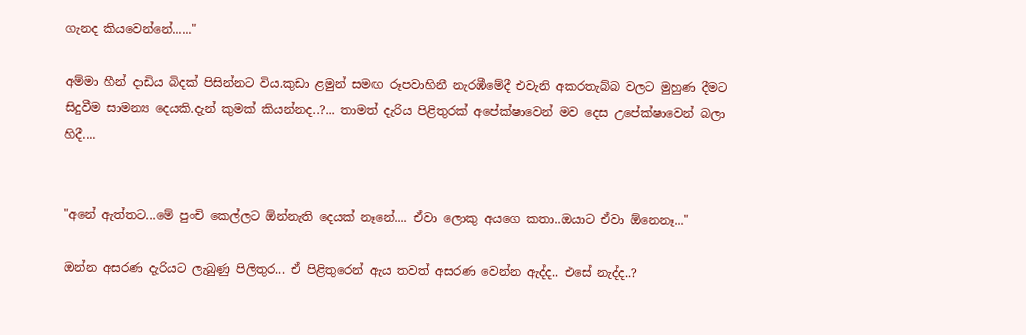ගැනද කියවෙන්නේ......"

අම්මා හීන් දාඩිය බිදක් පිසින්නට විය.කුඩා ළමුන් සමඟ රූපවාහිනී නැරඹීමේදී එවැනි අකරතැබ්බ වලට මුහුණ දීමට සිදුවීම සාමන්‍ය දෙයකි.දැන් කුමක් කියන්නද..?... තාමත් දැරිය පිළිතුරක් අපේක්ෂාවෙන් මව දෙස උපේක්ෂාවෙන් බලා හිදී....


"අනේ ඇත්තට...මේ පුංචි කෙල්ලට ඕන්නැති දෙයක් නෑනේ.... ඒවා ලොකු අයගෙ කතා..ඔයාට ඒවා ඕනෙනෑ..."

ඔන්න අසරණ දැරියට ලැබුණු පිලිතුර... ඒ පිළිතුරෙන් ඇය තවත් අසරණ වෙන්න ඇද්ද.. එසේ නැද්ද..?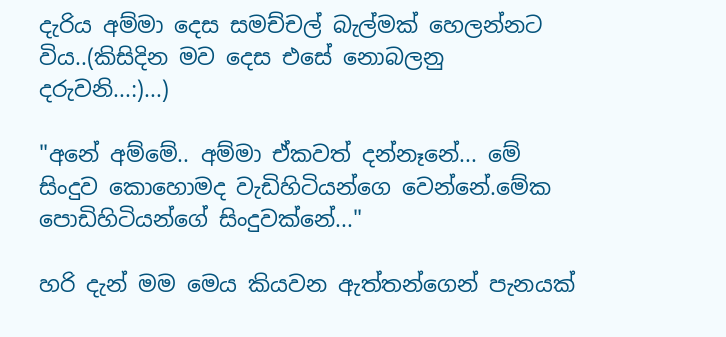දැරිය අම්මා දෙස සමච්චල් බැල්මක් හෙලන්නට විය..(කිසිදින මව දෙස එසේ නොබලනු දරුවනි...:)...)

"අනේ අම්මේ.. අම්මා ඒකවත් දන්නෑනේ... මේ සිංදුව කොහොමද වැඩිහිටියන්ගෙ වෙන්නේ.මේක පොඩිහිටියන්ගේ සිංදුවක්නේ..."

හරි දැන් මම මෙය කියවන ඇත්තන්ගෙන් පැනයක්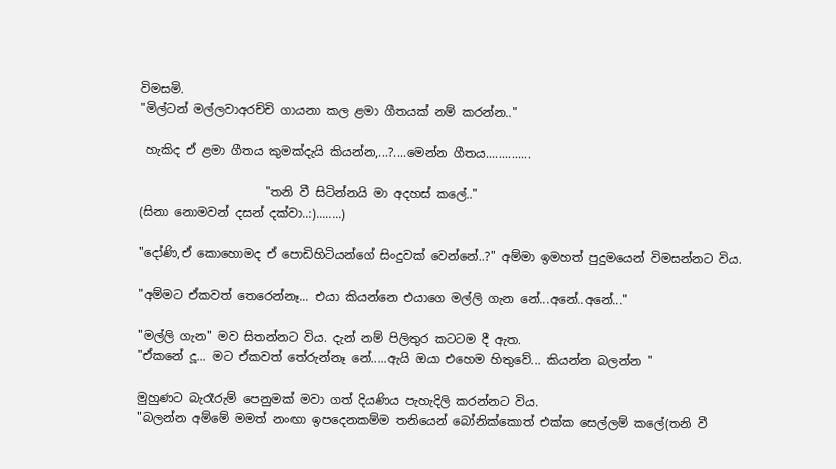විමසමි.
"මිල්ටන් මල්ලවාඅරච්චි ගායනා කල ළමා ගීතයක් නම් කරන්න.."

 හැකිද ඒ ළමා ගීතය කුමක්දැයි කියන්න,...?....මෙන්න ගීතය..............

                     "තනි වී සිටින්නයි මා අදහස් කලේ.."
(සිනා නොමවන් දසන් දක්වා..:)........)

"දෝණි,ඒ කොහොමද ඒ පොඩිහිටියන්ගේ සිංදුවක් වෙන්නේ..?" අම්මා ඉමහත් පුදුමයෙන් විමසන්නට විය.

"අම්මට ඒකවත් තෙරෙන්නෑ... එයා කියන්නෙ එයාගෙ මල්ලි ගැන නේ...අනේ..අනේ..."

"මල්ලි ගැන" මව සිතන්නට විය. දැන් නම් පිලිතුර කටටම දී ඇත.
"ඒකනේ දූ... මට ඒකවත් තේරුන්නෑ නේ.....ඇයි ඔයා එහෙම හිතුවේ... කියන්න බලන්න "

මුහුණට බැරෑරුම් පෙනුමක් මවා ගත් දියණිය පැහැදිලි කරන්නට විය.
"බලන්න අම්මේ මමත් නංඟා ඉපදෙනකම්ම තනියෙන් බෝනික්කොත් එක්ක සෙල්ලම් කලේ(තනි වී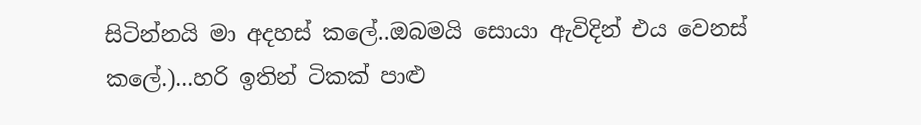සිටින්නයි මා අදහස් කලේ..ඔබමයි සොයා ඇවිදින් එය වෙනස් කලේ.)...හරි ඉතින් ටිකක් පාළු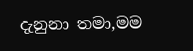දැනුනා තමා,මම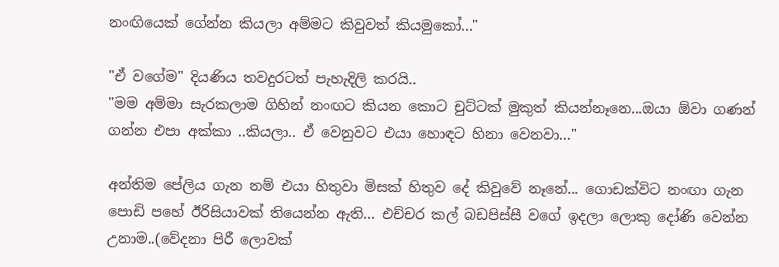නංඟියෙක් ගේන්න කියලා අම්මට කිවුවත් කියමුකෝ..."

"ඒ වගේම" දියණිය තවදුරටත් පැහැදිලි කරයි..
"මම අම්මා සැරකලාම ගිහින් නංඟට කියන කොට චුට්ටක් මුකුත් කියන්නෑනෙ...ඔයා ඕවා ගණන් ගන්න එපා අක්කා ..කියලා.. ඒ වෙනුවට එයා හොඳට හිනා වෙනවා..."

අන්තිම පේලිය ගැන නම් එයා හිතුවා මිසක් හිතුව දේ කිවුවේ නෑනේ... ගොඩක්විට නංඟා ගැන පොඩි පහේ ඊරිසියාවක් තියෙන්න ඇති... එච්චර කල් බඩපිස්සී වගේ ඉදලා ලොකු දෝණි වෙන්න උනාම..(වේදනා පිරී ලොවක්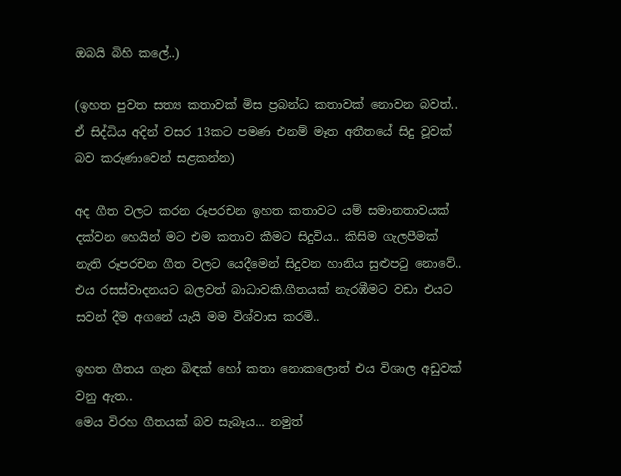ඔබයි බිහි කලේ..)

(ඉහත පුවත සත්‍ය කතාවක් මිස ප්‍රබන්ධ කතාවක් නොවන බවත්.. ඒ සිද්ධිය අදින් වසර 13කට පමණ එනම් මෑත අතීතයේ සිදු වූවක් බව කරුණාවෙන් සළකන්න)

අද ගීත වලට කරන රූපරචන ඉහත කතාවට යම් සමානතාවයක් දක්වන හෙයින් මට එම කතාව කීමට සිදුවිය.. කිසිම ගැලපීමක් නැති රූපරචන ගීත වලට යෙදීමෙන් සිදුවන හානිය සුළුපටු නොවේ.. එය රසස්වාදනයට බලවත් බාධාවකි.ගීතයක් නැරඹීමට වඩා එයට සවන් දීම අගනේ යැයි මම විශ්වාස කරමි..

ඉහත ගීතය ගැන බිඳක් හෝ කතා නොකලොත් එය විශාල අඩුවක් වනු ඇත..
මෙය විරහ ගීතයක් බව සැබෑය... නමුත්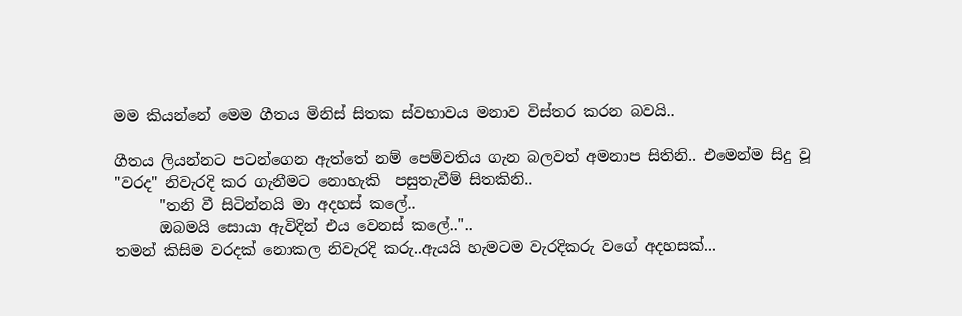මම කියන්නේ මෙම ගීතය මිනිස් සිතක ස්වභාවය මනාව විස්තර කරන බවයි..

ගීතය ලියන්නට පටන්ගෙන ඇත්තේ නම් පෙම්වතිය ගැන බලවත් අමනාප සිතිනි.. එමෙන්ම සිදු වූ "වරද" නිවැරදි කර ගැනීමට නොහැකි  පසුතැවීම් සිතකිනි..
      "තනි වී සිටින්නයි මා අදහස් කලේ..
      ඔබමයි සොයා ඇවිදින් එය වෙනස් කලේ.."..
තමන් කිසිම වරදක් නොකල නිවැරදි කරු..ඇයයි හැමටම වැරදිකරු වගේ අදහසක්...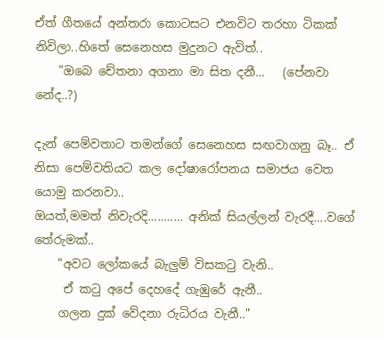ඒත් ගීතයේ අන්තරා කොටසට එනවිට තරහා ටිකක් නිවිලා..හිතේ සෙනෙහස මුදුනට ඇවිත්..
    "ඔබෙ චේතනා අගනා මා සිත දනී...   (පේනවා නේද..?)

දැන් පෙම්වතාට තමන්ගේ සෙනෙහස සඟවාගනු බෑ.. ඒ නිසා පෙම්වතියට කල දෝෂාරෝපනය සමාජය වෙත යොමු කරනවා..
ඔයත්,මමත් නිවැරදි........... අනික් සියල්ලන් වැරදී....වගේ තේරුමක්..
    "අවට ලෝකයේ බැලුම් විසකටු වැනි..
     ඒ කටු අපේ දෙහදේ ගැඹුරේ ඇනී..
    ගලන දුක් වේදනා රුධිරය වැනී.."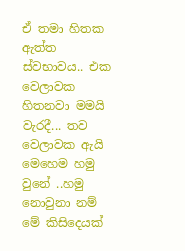ඒ තමා හිතක ඇත්ත ස්වභාවය.. එක වෙලාවක හිතනවා මමයි වැරදී... තව වෙලාවක ඇයි මෙහෙම හමු වුනේ ..හමු නොවුනා නම් මේ කිසිදෙයක්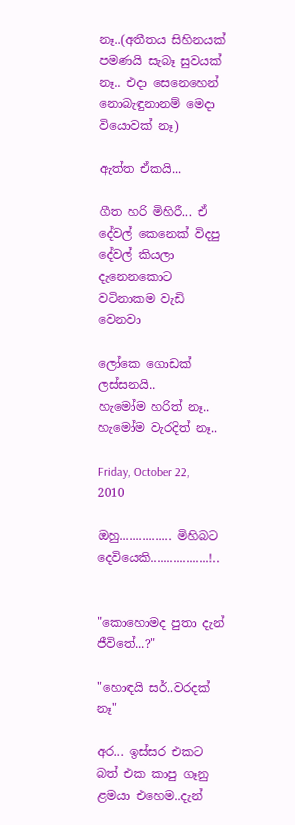නෑ..(අතීතය සිහිනයක් පමණයි සැබෑ සුවයක් නෑ.. එදා සෙනෙහෙන් නොබැඳුනානම් මෙදා වියොවක් නෑ)

ඇත්ත ඒකයි...

ගීත හරි මිහිරී... ඒ දේවල් කෙනෙක් විදපු දේවල් කියලා දැනෙනකොට වටිනාකම වැඩි වෙනවා

ලෝකෙ ගොඩක් ලස්සනයි..
හැමෝම හරිත් නෑ..
හැමෝම වැරදිත් නෑ..

Friday, October 22, 2010

ඔහු................ මිහිබට දෙවියෙකි..................!..


"කොහොමද පුතා දැන් ජීවිතේ...?"

"හොඳයි සර්..වරදක් නෑ"

අර... ඉස්සර එකට බත් එක කාපු ගෑනු ළමයා එහෙම..දැන්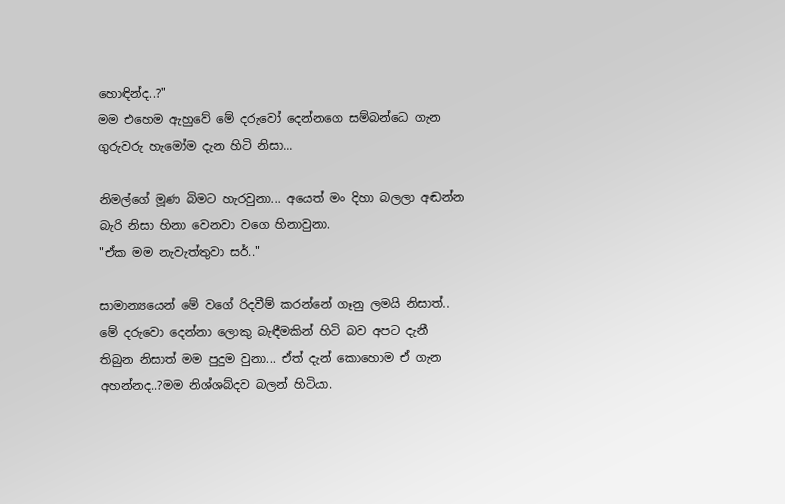හොඳින්ද..?"
මම එහෙම ඇහුවේ මේ දරුවෝ දෙන්නගෙ සම්බන්ධෙ ගැන ගුරුවරු හැමෝම දැන හිටි නිසා...

නිමල්ගේ මූණ බිමට හැරවුනා... අයෙත් මං දිහා බලලා අඬන්න බැරි නිසා හිනා වෙනවා වගෙ හිනාවුනා.
"ඒක මම නැවැත්තුවා සර්.."

සාමාන්‍යයෙන් මේ වගේ රිදවීම් කරන්නේ ගෑනු ලමයි නිසාත්.. මේ දරුවො දෙන්නා ලොකු බැඳීමකින් හිටි බව අපට දැනී තිබුන නිසාත් මම පුදුම වුනා... ඒත් දැන් කොහොම ඒ ගැන අහන්නද..?මම නිශ්ශබ්දව බලන් හිටියා.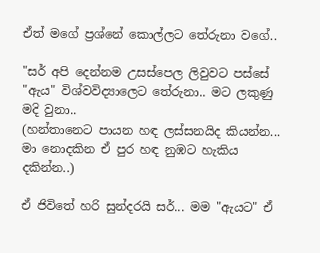ඒත් මගේ ප්‍රශ්නේ කොල්ලට තේරුනා වගේ..

"සර් අපි දෙන්නම උසස්පෙල ලිවුවට පස්සේ "ඇය" විශ්වවිද්‍යාලෙට තේරුනා.. මට ලකුණු මදි වුනා..
(හන්තානෙට පායන හඳ ලස්සනයිද කියන්න... මා නොදකින ඒ පුර හඳ නුඹට හැකිය දකින්න..)

ඒ ජිවිතේ හරි සුන්දරයි සර්... මම "ඇයට" ඒ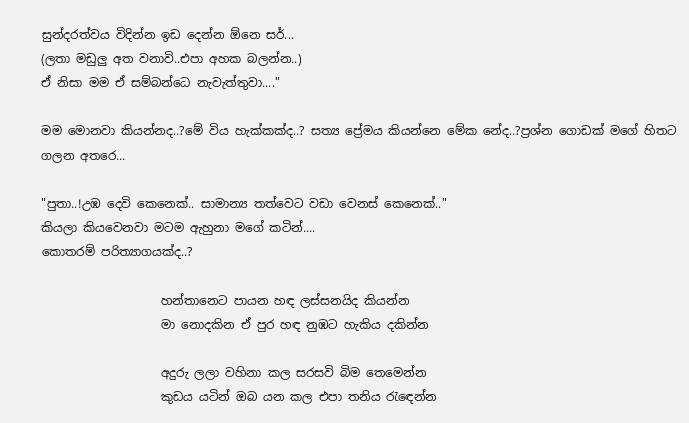සුන්දරත්වය විදින්න ඉඩ දෙන්න ඕනෙ සර්...
(ලතා මඩුලු අත වනාවි..එපා අහක බලන්න..)
ඒ නිසා මම ඒ සම්බන්ධෙ නැවැත්තුවා...."

මම මොනවා කියන්නද..?මේ විය හැක්කක්ද..? සත්‍ය ප්‍රේමය කියන්නෙ මේක නේද..?ප්‍රශ්න ගොඩක් මගේ හිතට ගලන අතරෙ...

"පුතා..!උඹ දෙවි කෙනෙක්.. සාමාන්‍ය තත්වෙට වඩා වෙනස් කෙනෙක්.."
කියලා කියවෙනවා මටම ඇහුනා මගේ කටින්....
කොතරම් පරිත්‍යාගයක්ද..?

                    හන්තානෙට පායන හඳ ලස්සනයිද කියන්න
                    මා නොදකින ඒ පුර හඳ නුඹට හැකිය දකින්න

                    අදුරු ලලා වහිනා කල සරසවි බිම තෙමෙන්න
                    කුඩය යටින් ඔබ යන කල එපා තනිය රැඳෙන්න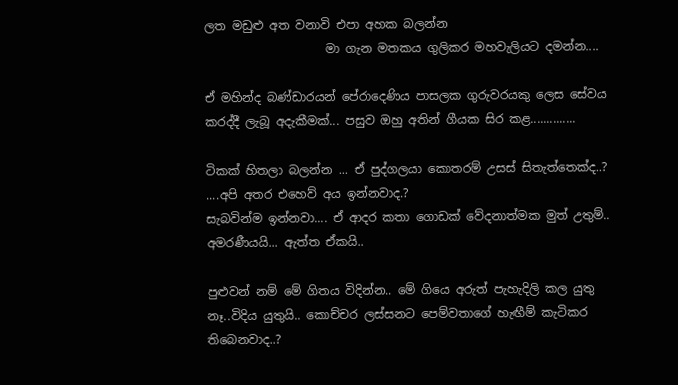ලත මඩුළු අත වනාවි එපා අහක බලන්න
                    මා ගැන මතකය ගුලිකර මහවැලියට දමන්න....

ඒ මහින්ද බණ්ඩාරයන් පේරාදෙණිය පාසලක ගුරුවරයකු ලෙස සේවය කරද්දී ලැබූ අදැකීමක්... පසුව ඔහු අතින් ගීයක සිර කළ..............

ටිකක් හිතලා බලන්න ... ඒ පුද්ගලයා කොතරම් උසස් සිතැත්තෙක්ද..? ....අපි අතර එහෙව් අය ඉන්නවාද.?
සැබවින්ම ඉන්නවා.... ඒ ආදර කතා ගොඩක් වේදනාත්මක මුත් උතුම්.. අමරණීයයි... ඇත්ත ඒකයි..

පුළුවන් නම් මේ ගිතය විදින්න.. මේ ගියෙ අරුත් පැහැදිලි කල යුතු නෑ..විදිය යුතුයි.. කොච්චර ලස්සනට පෙම්වතාගේ හැඟීම් කැටිකර තිබෙනවාද..?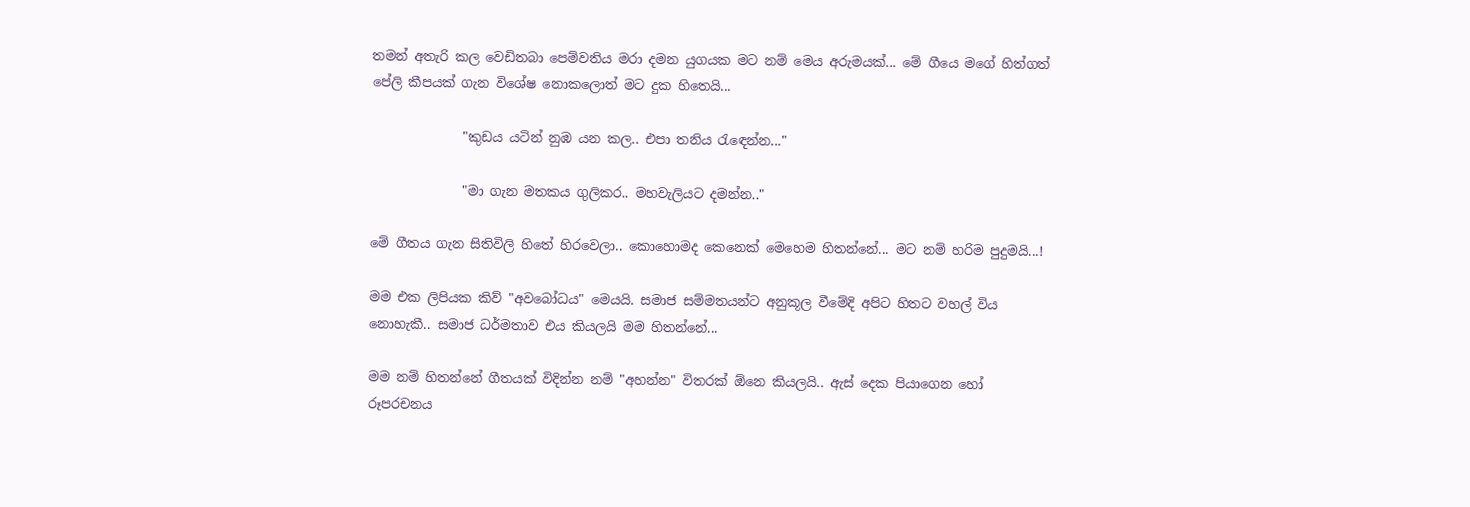තමන් අතැරි කල වෙඩිතබා පෙම්වතිය මරා දමන යුගයක මට නම් මෙය අරුමයක්... මේ ගීයෙ මගේ හිත්ගත් පේලි කීපයක් ගැන විශේෂ නොකලොත් මට දුක හිතෙයි...

              "කුඩය යටින් නුඹ යන කල.. එපා තනිය රැඳෙන්න..."

              "මා ගැන මතකය ගුලිකර.. මහවැලියට දමන්න.."

මේ ගීතය ගැන සිතිවිලි හිතේ හිරවෙලා.. කොහොමද කෙනෙක් මෙහෙම හිතන්නේ... මට නම් හරිම පුදුමයි...!

මම එක ලිපියක කිව් "අවබෝධය" මෙයයි. සමාජ සම්මතයන්ට අනුකූල වීමේදි අපිට හිතට වහල් විය නොහැකී.. සමාජ ධර්මතාව එය කියලයි මම හිතන්නේ...

මම නම් හිතන්නේ ගීතයක් විදින්න නම් "අහන්න" විතරක් ඕනෙ කියලයි.. ඇස් දෙක පියාගෙන හෝ රූපරචනය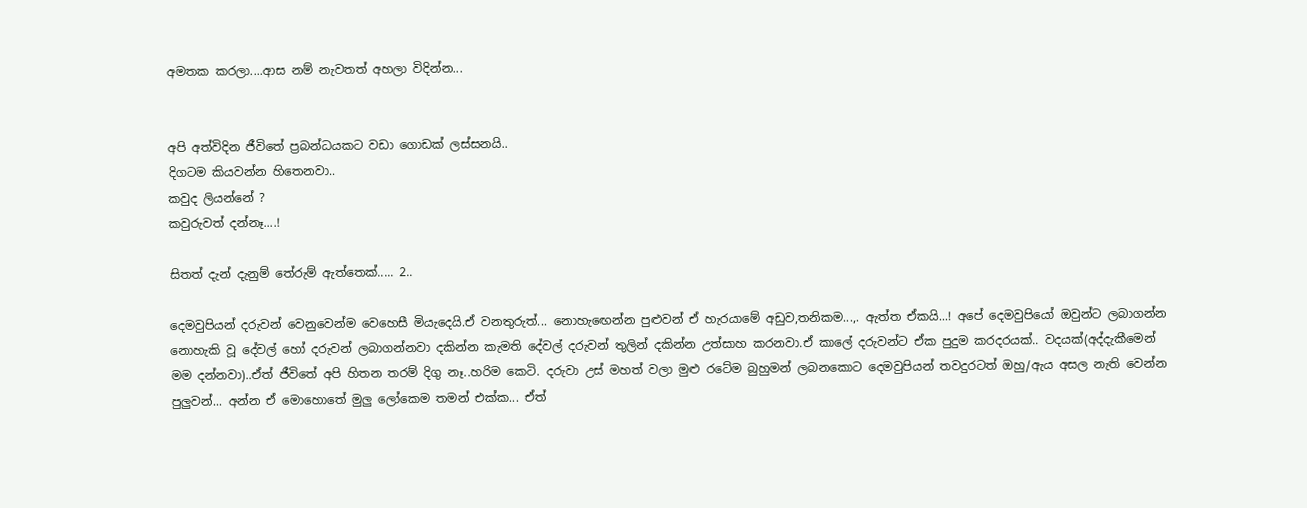අමතක කරලා....ආස නම් නැවතත් අහලා විදින්න...


අපි අත්විදින ජීවිතේ ප්‍රබන්ධයකට වඩා ගොඩක් ලස්සනයි..
දිගටම කියවන්න හිතෙනවා..
කවුද ලියන්නේ ?
කවුරුවත් දන්නෑ....!

සිතත් දැන් දැනුම් තේරුම් ඇත්තෙක්..... 2..

දෙමවුපියන් දරුවන් වෙනුවෙන්ම වෙහෙසී මියැදෙයි.ඒ වනතුරුත්... නොහැඟෙන්න පුළුවන් ඒ හැරයාමේ අඩුව,තනිකම...,. ඇත්ත ඒකයි...! අපේ දෙමවුපියෝ ඔවුන්ට ලබාගන්න නොහැකි වූ දේවල් හෝ දරුවන් ලබාගන්නවා දකින්න කැමති දේවල් දරුවන් තුලින් දකින්න උත්සාහ කරනවා.ඒ කාලේ දරුවන්ට ඒක පුදුම කරදරයක්.. වදයක්(අද්දැකීමෙන් මම දන්නවා)..ඒත් ජීවිතේ අපි හිතන තරම් දිගු නෑ..හරිම කෙටි. දරුවා උස් මහත් වලා මුළු රටේම බුහුමන් ලබනකොට දෙමවුපියන් තවදුරටත් ඔහු/ඇය අසල නැති වෙන්න පුලුවන්... අන්න ඒ මොහොතේ මුලු ලෝකෙම තමන් එක්ක... ඒත්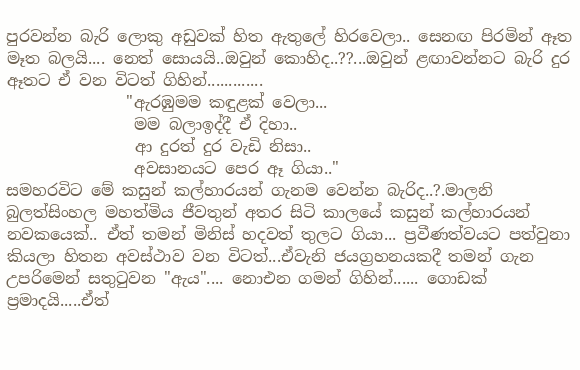පුරවන්න බැරි ලොකු අඩුවක් හිත ඇතුලේ හිරවෙලා.. සෙනඟ පිරමින් ඈත මෑත බලයි.... නෙත් සොයයි..ඔවුන් කොහිද..??...ඔවුන් ළඟාවන්නට බැරි දුර ඈතට ඒ වන විටත් ගිහින්.............
               "ඇරඹුමම කඳුළක් වෙලා...
                මම බලාඉද්දී ඒ දිහා..
                ආ දුරත් දුර වැඩි නිසා..
                අවසානයට පෙර ඈ ගියා.."
සමහරවිට මේ කසුන් කල්හාරයන් ගැනම වෙන්න බැරිද..?.මාලනි බුලත්සිංහල මහත්මිය ජීවතුන් අතර සිටි කාලයේ කසුන් කල්හාරයන් නවකයෙක්.. ඒත් තමන් මිනිස් හදවත් තුලට ගියා... ප්‍රවීණත්වයට පත්වුනා කියලා හිතන අවස්ථාව වන විටත්...ඒවැනි ජයග්‍රහනයකදී තමන් ගැන උපරිමෙන් සතුටුවන "ඇය".... නොඑන ගමන් ගිහින්...... ගොඩක් ප්‍රමාදයි.....ඒත්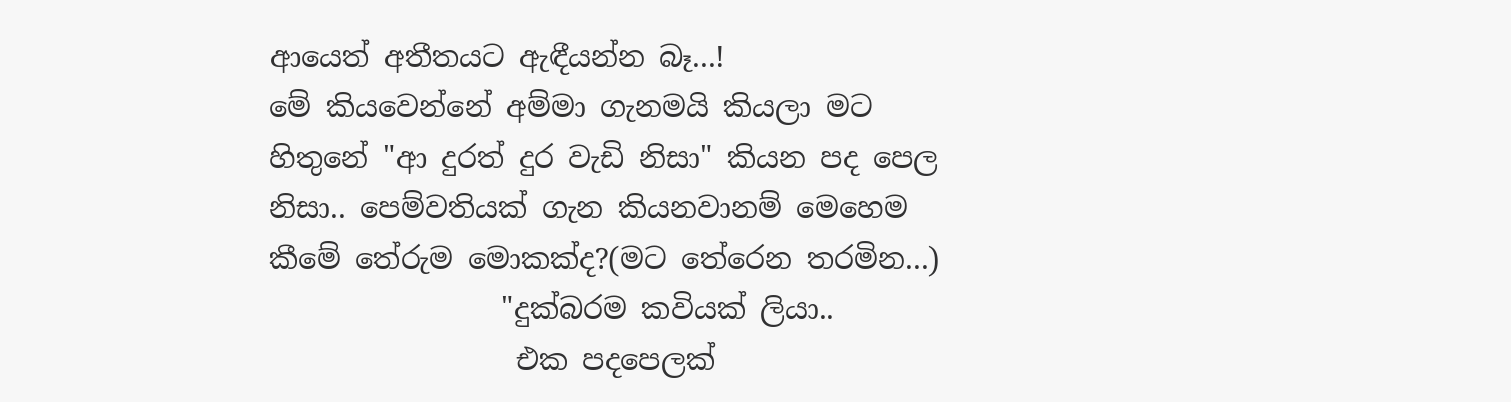ආයෙත් අතීතයට ඇඳීයන්න බෑ...!
මේ කියවෙන්නේ අම්මා ගැනමයි කියලා මට හිතුනේ "ආ දුරත් දුර වැඩි නිසා" කියන පද පෙල නිසා.. පෙම්වතියක් ගැන කියනවානම් මෙහෙම කීමේ තේරුම මොකක්ද?(මට තේරෙන තරමින...)
                "දුක්බරම කවියක් ලියා..
                 එක පදපෙලක්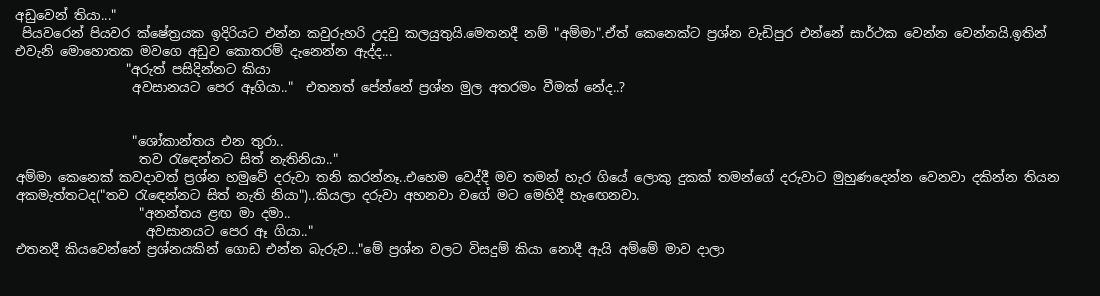අඩුවෙන් තියා..."
 පියවරෙන් පියවර ක්ෂේත්‍රයක ඉදිරියට එන්න කවුරුහරි උදවු කලයුතුයි.මෙතනදී නම් "අම්මා".ඒත් කෙනෙක්ට ප්‍රශ්න වැඩිපුර එන්නේ සාර්ථක වෙන්න වෙන්නයි.ඉතින් එවැනි මොහොතක මවගෙ අඩුව කොතරම් දැනෙන්න ඇද්ද...
                 "අරුත් පසිදින්නට කියා
                  අවසානයට පෙර ඈගියා.."  එතනත් පේන්නේ ප්‍රශ්න මුල අතරමං වීමක් නේද..?


                  "ශෝකාන්තය එන තුරා..
                   තව රැඳෙන්නට සිත් නැතිනියා.."
අම්මා කෙනෙක් කවදාවත් ප්‍රශ්න හමුවේ දරුවා තනි කරන්නෑ..එහෙම වෙද්දී මව තමන් හැර ගියේ ලොකු දුකක් තමන්ගේ දරුවාට මුහුණදෙන්න වෙනවා දකින්න තියන අකමැත්තටද("තව රැඳෙන්නට සිත් නැති නියා")..කියලා දරුවා අහනවා වගේ මට මෙහිදී හැඟෙනවා.
                   "අනන්තය ළඟ මා දමා..
                    අවසානයට පෙර ඈ ගියා.."
එතනදී කියවෙන්නේ ප්‍රශ්නයකින් ගොඩ එන්න බැරුව..."මේ ප්‍රශ්න වලට විසදුම් කියා නොදී ඇයි අම්මේ මාව දාලා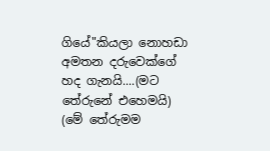ගියේ"කියලා නොහඩා අමතන දරුවෙක්ගේ හද ගැනයි....(මට තේරුනේ එහෙමයි)
(මේ තේරුමම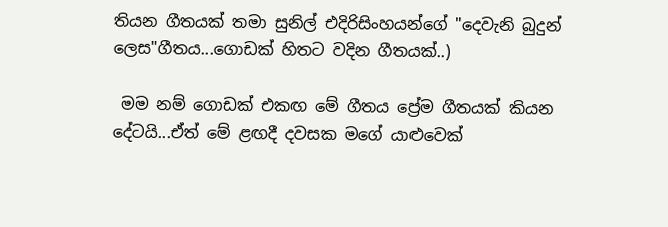තියන ගීතයක් තමා සුනිල් එදිරිසිංහයන්ගේ "දෙවැනි බුදුන් ලෙස"ගීතය...ගොඩක් හිතට වදින ගීතයක්..)

 මම නම් ගොඩක් එකඟ මේ ගීතය ප්‍රේම ගීතයක් කියන දේටයි...ඒත් මේ ළඟදී දවසක මගේ යාළුවෙක්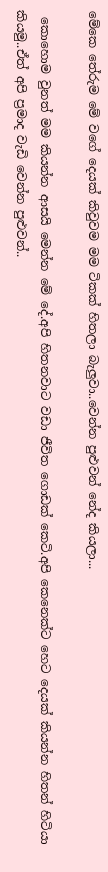මේකෙ තේරුම මේ වගේ දෙයක් කිවුවම මම ටිකක් හිතලා බැලුවා..වෙන්න පුළුවන් නේද කියලා...

 කොහොම වුනත් මම කියන්න ආසයි මෙන්න මේ දේ.අපි හිතනවාට වඩා ජීවිත ගොඩක් කෙටි.අපි කෙනෙක්ට හෙට දෙයක් කියන්න හිතන් හිටියා කියමු..ඒත් අපි ප්‍රමාද වැඩි වෙන්න පුළුවන්..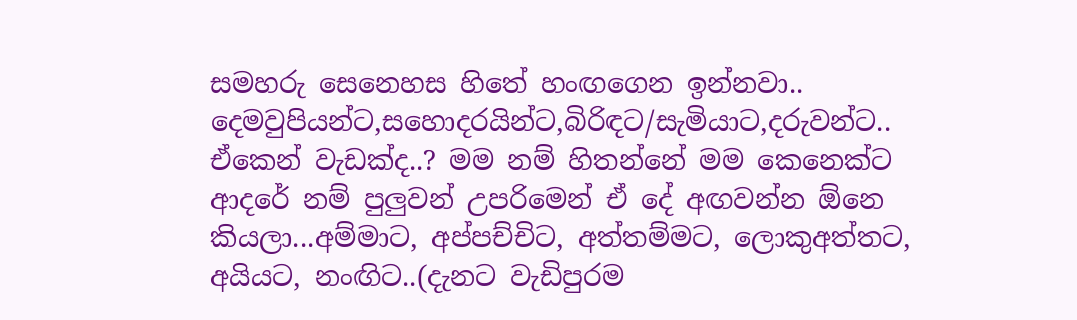සමහරු සෙනෙහස හිතේ හංඟගෙන ඉන්නවා.. දෙමවුපියන්ට,සහොදරයින්ට,බිරිඳට/සැමියාට,දරුවන්ට..
ඒකෙන් වැඩක්ද..? මම නම් හිතන්නේ මම කෙනෙක්ට ආදරේ නම් පුලුවන් උපරිමෙන් ඒ දේ අඟවන්න ඕනෙ කියලා...අම්මාට, අප්පච්චිට, අත්තම්මට, ලොකුඅත්තට, අයියට, නංඟිට..(දැනට වැඩිපුරම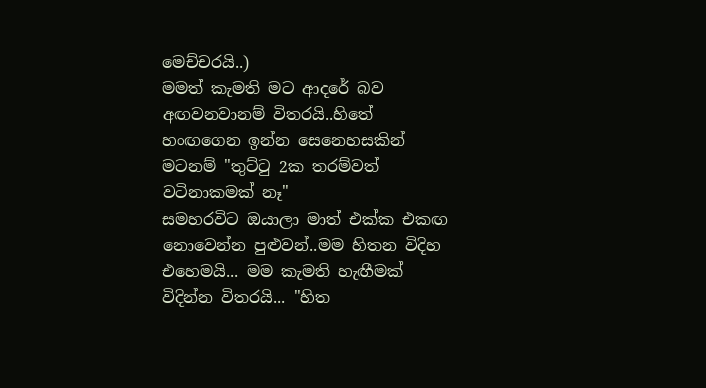මෙච්චරයි..)
මමත් කැමති මට ආදරේ බව අඟවනවානම් විතරයි..හිතේ හංඟගෙන ඉන්න සෙනෙහසකින් මටනම් "තුට්ටු 2ක තරම්වත් වටිනාකමක් නෑ"
සමහරවිට ඔයාලා මාත් එක්ක එකඟ නොවෙන්න පුළුවන්..මම හිතන විදිහ එහෙමයි... මම කැමති හැඟීමක් විදින්න විතරයි... "හිත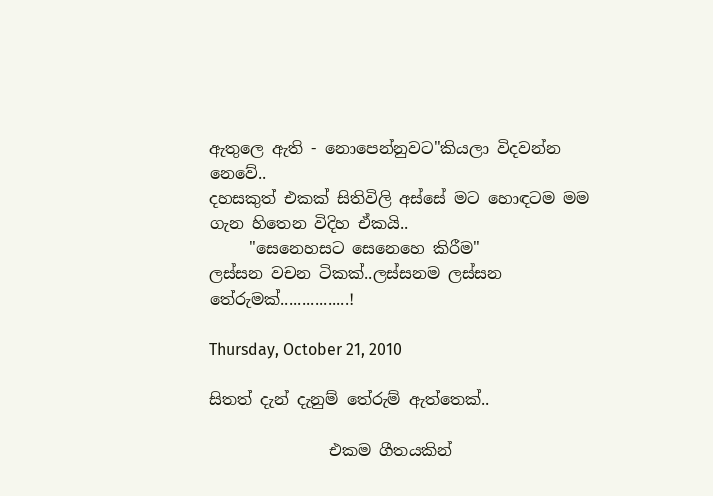ඇතුලෙ ඇති - නොපෙන්නුවට"කියලා විදවන්න නෙවේ..
දහසකුත් එකක් සිතිවිලි අස්සේ මට හොඳටම මම ගැන හිතෙන විදිහ ඒකයි..
     "සෙනෙහසට සෙනෙහෙ කිරීම"
ලස්සන වචන ටිකක්..ලස්සනම ලස්සන තේරුමක්................!

Thursday, October 21, 2010

සිතත් දැන් දැනුම් තේරුම් ඇත්තෙක්..

               එකම ගීතයකින්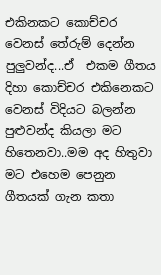එකිනකට කොච්චර වෙනස් තේරුම් දෙන්න පුලුවන්ද...ඒ  එකම ගීතය දිහා කොච්චර එකිනෙකට වෙනස් විදියට බලන්න පුළුවන්ද කියලා මට හිතෙනවා..මම අද හිතුවා මට එහෙම පෙනුන ගීතයක් ගැන කතා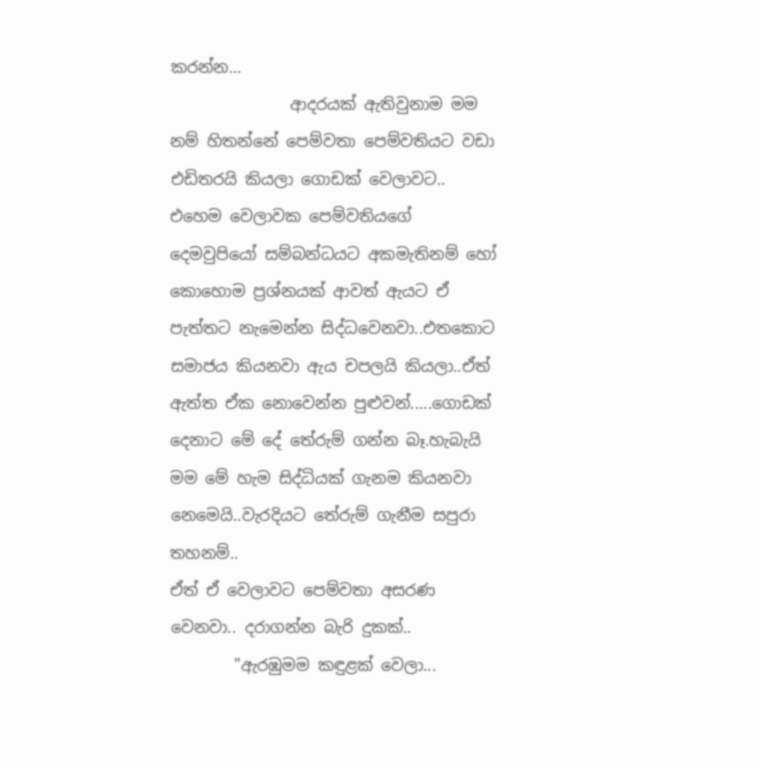කරන්න...
               ආදරයක් ඇතිවුනාම මම නම් හිතන්නේ පෙම්වතා පෙම්වතියට වඩා එඩිතරයි කියලා ගොඩක් වෙලාවට.. එහෙම වෙලාවක පෙම්වතියගේ දෙමවුපියෝ සම්බන්ධයට අකමැතිනම් හෝ කොහොම ප්‍රශ්නයක් ආවත් ඇයට ඒ පැත්තට නැමෙන්න සිද්ධවෙනවා..එතකොට සමාජය කියනවා ඇය චපලයි කියලා..ඒත් ඇත්ත ඒක නොවෙන්න පුළුවන්.....ගොඩක් දෙනාට මේ දේ තේරුම් ගන්න බෑ.හැබැයි මම මේ හැම සිද්ධියක් ගැනම කියනවා නෙමෙයි..වැරදියට තේරුම් ගැනීම සපුරා තහනම්..
ඒත් ඒ වෙලාවට පෙම්වතා අසරණ වෙනවා.. දරාගන්න බැරි දුකක්..
        "ඇරඹුමම කඳුළක් වෙලා...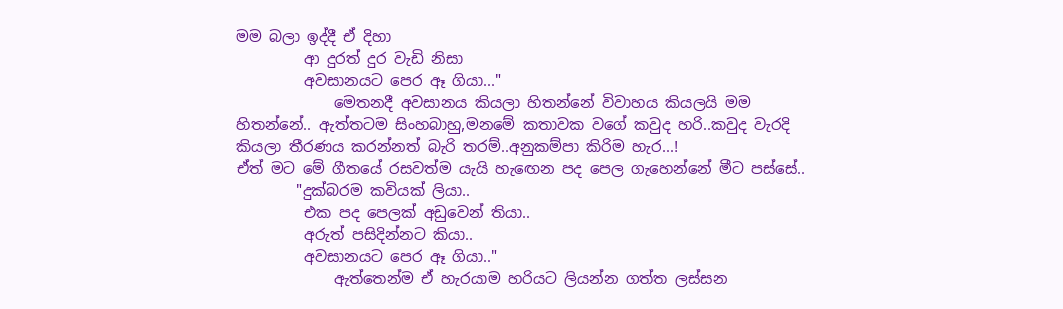මම බලා ඉද්දී ඒ දිහා
         ආ දුරත් දුර වැඩි නිසා
         අවසානයට පෙර ඈ ගියා..."
             මෙතනදී අවසානය කියලා හිතන්නේ විවාහය කියලයි මම හිතන්නේ.. ඇත්තටම සිංහබාහු,මනමේ කතාවක වගේ කවුද හරි..කවුද වැරදි කියලා තීරණය කරන්නත් බැරි තරම්..අනුකම්පා කිරිම හැර...!
ඒත් මට මේ ගීතයේ රසවත්ම යැයි හැඟෙන පද පෙල ගැහෙන්නේ මීට පස්සේ..
        "දුක්බරම කවියක් ලියා..
         එක පද පෙලක් අඩුවෙන් තියා..
         අරුත් පසිදින්නට කියා..
         අවසානයට පෙර ඈ ගියා.."
             ඇත්තෙන්ම ඒ හැරයාම හරියට ලියන්න ගත්ත ලස්සන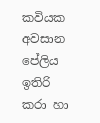කවියක අවසාන පේලිය ඉතිරි කරා හා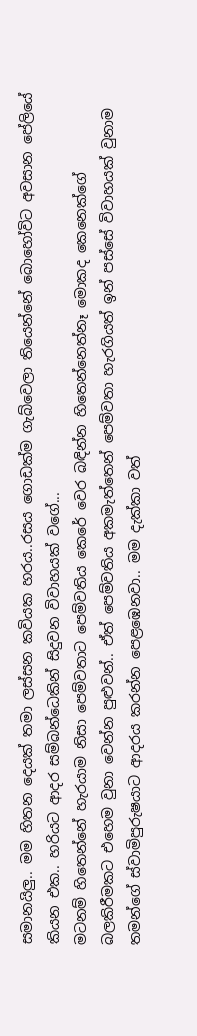සමානයිලු.. මම හිතන දෙයක් තමා ලස්සන කවියක හරය..රසය ගොඩක්ම ගැබ්වෙලා තියෙන්නේ බොහෝවිට අවසාන පේලියේ කියන එක.. හරියට ආදර සම්බන්ධෙකින් සිදුවන විවාහයක් වගේ...
මටනම් හිතෙන්නේ හැරයාම නිසා පෙම්වතාට පෙම්වතිය කෙරේ වෙර බඳින්න හිතෙන්නෙත්නෑ මොකද කෙනෙක්ගේ බලකිරීමකට එහෙම වුනා වෙන්න පුළුවන්.. ඒත් පෙම්වතිය අකමැත්තෙන් පෙම්වතා හැරගියත් ඉන් පස්සේ විවාහයක් වුනාම තමන්ගේ ස්වාමිපුරුෂයාට ආදරය කරන්න පෙළඹෙනවා.. මම දැක්කා වත්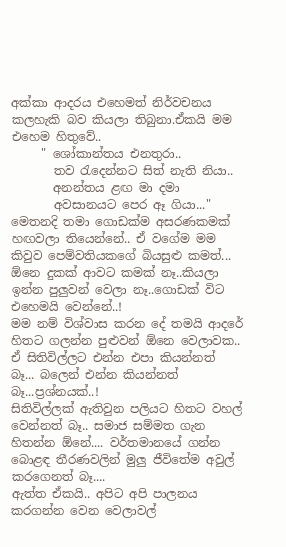අක්කා ආදරය එහෙමත් නිර්වචනය කලහැකි බව කියලා තිබුනා.ඒකයි මම එහෙම හිතුවේ..
     " ශෝකාන්තය එනතුරා..
       තව රැදෙන්නට සිත් නැති නියා..
       අනන්තය ළඟ මා දමා
       අවසානයට පෙර ඈ ගියා..."
මෙතනදි තමා ගොඩක්ම අසරණකමක් හඟවලා තියෙන්නේ.. ඒ වගේම මම කිවුව පෙම්වතියකගේ බියසුළු කමත්... ඕනෙ දුකක් ආවට කමක් නෑ..කියලා ඉන්න පුලුවන් වෙලා නෑ..ගොඩක් විට එහෙමයි වෙන්නේ..!
මම නම් විශ්වාස කරන දේ තමයි ආදරේ හිතට ගලන්න පුළුවන් ඕනෙ වෙලාවක.. ඒ සිතිවිල්ලට එන්න එපා කියන්නත් බෑ... බලෙන් එන්න කියන්නත් බෑ...ප්‍රශ්නයක්..!
සිතිවිල්ලක් ඇතිවුන පලියට හිතට වහල් වෙන්නත් බෑ.. සමාජ සම්මත ගැන හිතන්න ඕනේ.... වර්තමානයේ ගන්න බොළඳ තීරණවලින් මුලු ජීවිතේම අවුල් කරගෙනත් බෑ....
ඇත්ත ඒකයි.. අපිට අපි පාලනය කරගන්න වෙන වෙලාවල්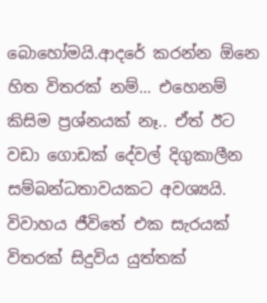බොහෝමයි.ආදරේ කරන්න ඕනෙ හිත විතරක් නම්... එහෙනම් කිසිම ප්‍රශ්නයක් නෑ.. ඒත් ඊට වඩා ගොඩක් දේවල් දිගුකාලීන සම්බන්ධතාවයකට අවශ්‍යයි.
විවාහය ජීවිතේ එක සැරයක් විතරක් සිදුවිය යුත්තක්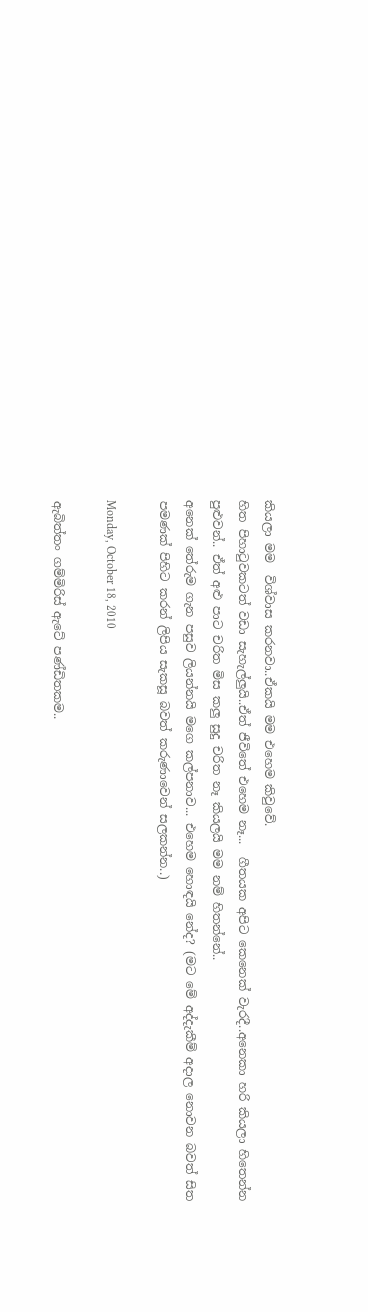කියලා මම  විශ්වාස කරනවා..ඒකයි මම එහෙම කිවුවේ.
හිත පිහාටුවකටත් වඩා සැහැල්ලුයි..ඒත් ජීවිතේ එහෙම නෑ...  ගීතයක අපිට කෙනෙක් වැරදී..අනෙකා හරි කියලා හිතෙන්න පුළුවන්.. ඒත් අළු පාට චරිත මිස කලු සුදු චරිත නෑ කියලයි මම නම් හිතන්නේ..
අනෙක් තේරුම ගැන පසුව ලියන්නයි මගෙ කල්පනාව... එහෙම හොඳයි නේද? (මට මේ අද්දැකීම් අදාල නොවන බවත් සිත පමණක් පිහිට කරන් ලිපිය සැකසූ බවත් කරුණාවෙන් සලකන්න..)

Monday, October 18, 2010

ඇබිත්තං ගම්මිරිස් ඇටේ පණ්ඩිතකම..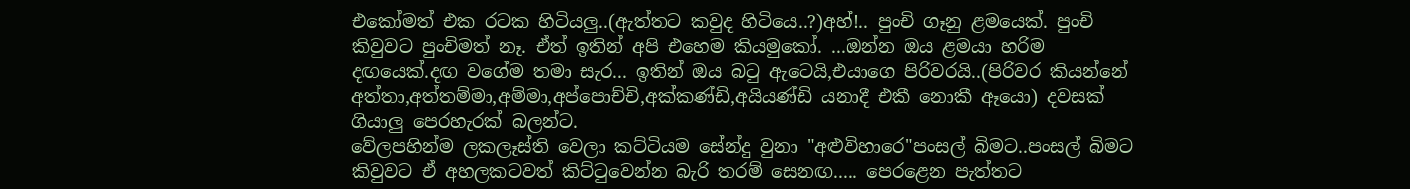එකෝමත් එක රටක හිටියලු..(ඇත්තට කවුද හිටියෙ..?)අහ්!.. පුංචි ගෑනු ළමයෙක්. පුංචි කිවුවට පුංචිමත් නෑ. ඒත් ඉතින් අපි එහෙම කියමුකෝ. ...ඔන්න ඔය ළමයා හරිම දඟයෙක්.දඟ වගේම තමා සැර... ඉතින් ඔය බටු ඇටෙයි,එයාගෙ පිරිවරයි..(පිරිවර කියන්නේ අත්තා,අත්තම්මා,අම්මා,අප්පොච්චි,අක්කණ්ඩි,අයියණ්ඩි යනාදී එකී නොකී ඈයො) දවසක් ගියාලු පෙරහැරක් බලන්ට.
වේලපහින්ම ලකලෑස්ති වෙලා කට්ටියම සේන්දු වුනා "අළුවිහාරෙ"පංසල් බිමට..පංසල් බිමට කිවුවට ඒ අහලකටවත් කිට්ටුවෙන්න බැරි තරම් සෙනඟ..... පෙරළෙන පැත්තට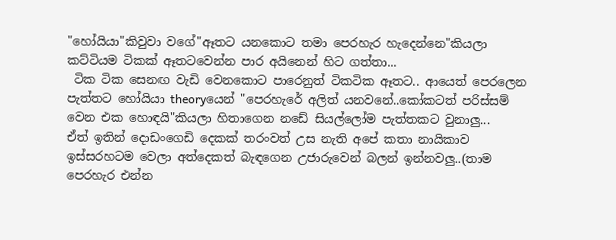"හෝයියා"කිවුවා වගේ"ඈතට යනකොට තමා පෙරහැර හැදෙන්නෙ"කියලා කට්ටියම ටිකක් ඈතටවෙන්න පාර අයිනෙන් හිට ගත්තා...
 ටික ටික සෙනඟ වැඩි වෙනකොට පාරෙනුත් ටිකටික ඈතට.. ආයෙත් පෙරලෙන පැත්තට හෝයියා theoryයෙන් "පෙරහැරේ අලිත් යනවනේ..කෝකටත් පරිස්සම් වෙන එක හොඳයි"කියලා හිතාගෙන නඩේ සියල්ලෝම පැත්තකට වුනාලු...
ඒත් ඉතින් දොඩංගෙඩි දෙකක් තරංවත් උස නැති අපේ කතා නායිකාව ඉස්සරහටම වෙලා අත්දෙකත් බැඳගෙන උජාරුවෙන් බලන් ඉන්නවලු..(තාම පෙරහැර එන්න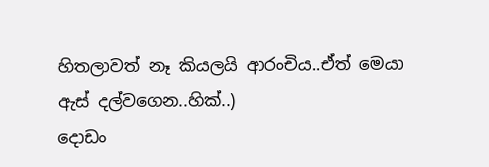හිතලාවත් නෑ කියලයි ආරංචිය..ඒත් මෙයා ඇස් දල්වගෙන..හික්..)
දොඩං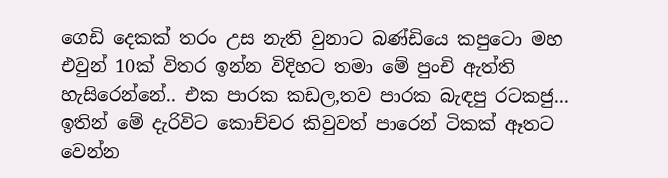ගෙඩි දෙකක් තරං උස නැති වුනාට බණ්ඩියෙ කපුටො මහ එවුන් 10ක් විතර ඉන්න විදිහට තමා මේ පුංචි ඇත්ති හැසිරෙන්නේ.. එක පාරක කඩල,තව පාරක බැඳපු රටකජු...   ඉතින් මේ දැරිවිට කොච්චර කිවුවත් පාරෙන් ටිකක් ඈතට වෙන්න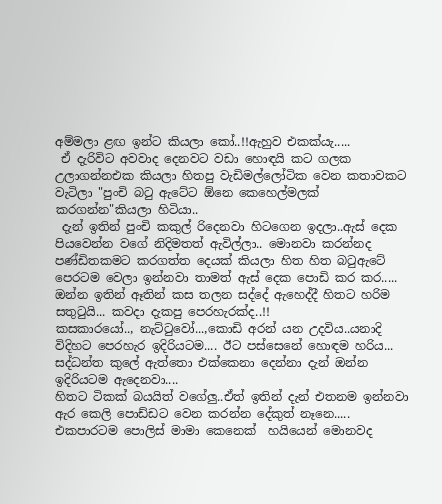අම්මලා ළඟ ඉන්ට කියලා කෝ..!!ඇහුව එකක්යැ.....
 ඒ දැරිවිට අවවාද දෙනවට වඩා හොඳයි කට ගලක උලාගන්නඑක කියලා හිතපු වැඩිමල්ලෝටික වෙන කතාවකට වැටිලා "පුංචි බටු ඇටේට ඕනෙ කෙහෙල්මලක් කරගන්න"කියලා හිටියා..
 දැන් ඉතින් පුංචි කකුල් රිදෙනවා හිටගෙන ඉදලා..ඇස් දෙක පියවෙන්න වගේ නිදිමතත් ඇවිල්ලා.. මොනවා කරන්නද පණ්ඩිතකමට කරගත්ත දෙයක් කියලා හිත හිත බටුඇටේ පෙරටම වෙලා ඉන්නවා තාමත් ඇස් දෙක පොඩි කර කර.....
ඔන්න ඉතින් ඈතින් කස තලන සද්දේ ඇහෙද්දී හිතට හරිම සතුටුයි... කවදා දැකපු පෙරහැරක්ද..!!
කසකාරයෝ.., නැට්ටුවෝ...,කොඩි අරන් යන උදවිය..යනාදි විදිහට පෙරහැර ඉදිරියටම.... ඊට පස්සෙනේ හොඳම හරිය... සද්ධන්ත කුලේ ඇත්තො එක්කෙනා දෙන්නා දැන් ඔන්න ඉදිරියටම ඇදෙනවා....
හිතට ටිකක් බයයිත් වගේලු..ඒත් ඉතින් දැන් එතනම ඉන්නවා ඇර කෙලි පොඩ්ඩට වෙන කරන්න දේකුත් නෑනෙ.....
එකපාරටම පොලිස් මාමා කෙනෙක්  හයියෙන් මොනවද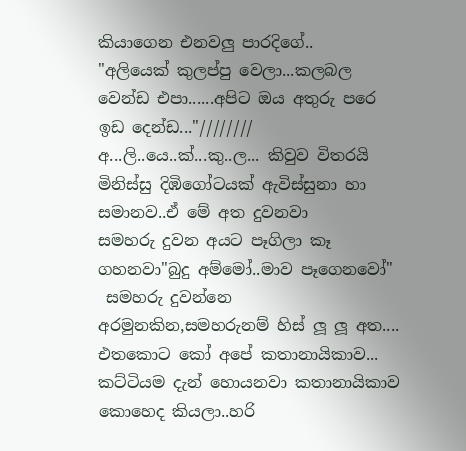කියාගෙන එනවලු පාරදිගේ..
"අලියෙක් කුලප්පු වෙලා...කලබල වෙන්ඩ එපා......අපිට ඔය අතුරු පරෙ ඉඩ දෙන්ඩ..."////////
අ...ලි..යෙ..ක්...කු..ල... කිවුව විතරයි මිනිස්සු දිඹිගෝටයක් ඇවිස්සුනා හා සමානව..ඒ මේ අත දුවනවා
සමහරු දුවන අයට පෑගිලා කෑ ගහනවා"බුදු අම්මෝ..මාව පෑගෙනවෝ"
 සමහරු දුවන්නෙ අරමුනකින,සමහරුනම් හිස් ලූ ලූ අත....
එතකොට කෝ අපේ කතානායිකාව...
කට්ටියම දැන් හොයනවා කතානායිකාව කොහෙද කියලා..හරි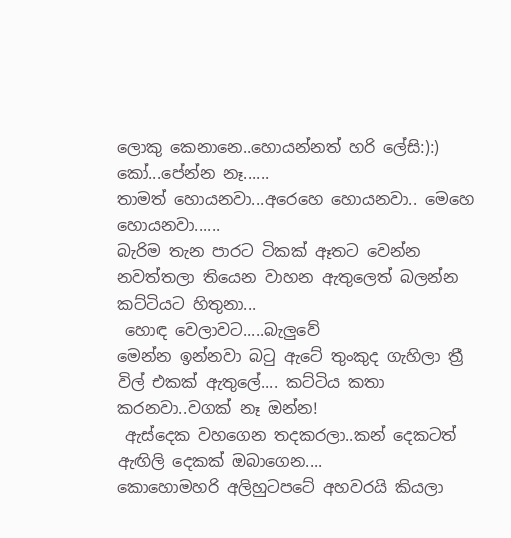ලොකු කෙනානෙ..හොයන්නත් හරි ලේසි:):)
කෝ...පේන්න නෑ......
තාමත් හොයනවා...අරෙහෙ හොයනවා.. මෙහෙ හොයනවා......
බැරිම තැන පාරට ටිකක් ඈතට වෙන්න නවත්තලා තියෙන වාහන ඇතුලෙත් බලන්න කට්ටියට හිතුනා...
 හොඳ වෙලාවට.....බැලුවේ
මෙන්න ඉන්නවා බටු ඇටේ තුංකුද ගැහිලා ත්‍රී විල් එකක් ඇතුලේ.... කට්ටිය කතා කරනවා..වගක් නෑ ඔන්න!
 ඇස්දෙක වහගෙන තදකරලා..කන් දෙකටත් ඇඟිලි දෙකක් ඔබාගෙන....
කොහොමහරි අලිහුටපටේ අහවරයි කියලා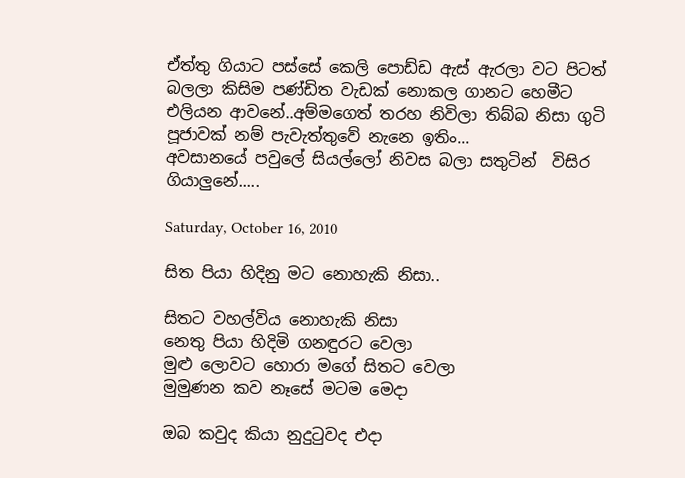ඒත්තු ගියාට පස්සේ කෙලි පොඩ්ඩ ඇස් ඇරලා වට පිටත් බලලා කිසිම පණ්ඩිත වැඩක් නොකල ගානට හෙමීට එලියන ආවනේ..අම්මගෙත් තරහ නිවිලා තිබ්බ නිසා ගුටි පූජාවක් නම් පැවැත්තුවේ නැනෙ ඉතිං...
අවසානයේ පවුලේ සියල්ලෝ නිවස බලා සතුටින්  විසිර ගියාලුනේ.....

Saturday, October 16, 2010

සිත පියා හිදිනු මට නොහැකි නිසා..

සිතට වහල්විය නොහැකි නිසා
නෙතු පියා හිදිමි ගනඳුරට වෙලා
මුළු ලොවට හොරා මගේ සිතට වෙලා
මුමුණන කව නෑසේ මටම මෙදා

ඔබ කවුද කියා නුදුටුවද එදා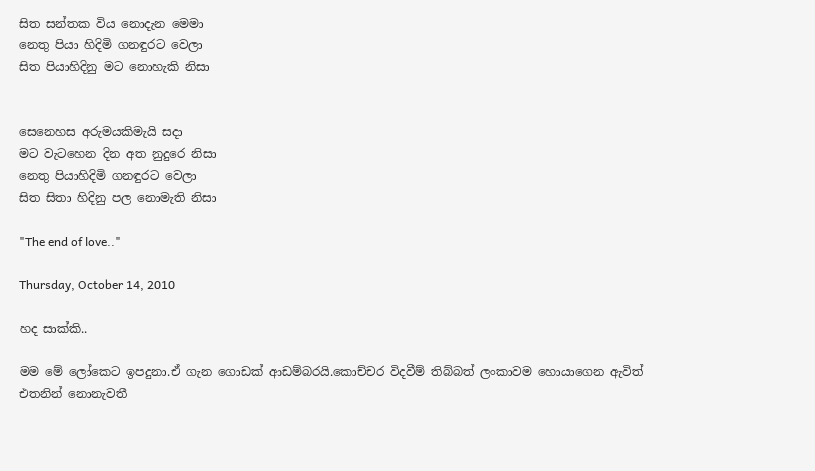සිත සන්තක විය නොදැන මෙමා
නෙතු පියා හිදිමි ගනඳුරට වෙලා
සිත පියාහිදිනු මට නොහැකි නිසා


සෙනෙහස අරුමයකිමැයි සදා
මට වැටහෙන දින අත නුදුරෙ නිසා
නෙතු පියාහිදිමි ගනඳුරට වෙලා
සිත සිතා හිදිනු පල නොමැති නිසා

"The end of love.."

Thursday, October 14, 2010

හද සාක්කි..

මම මේ ලෝකෙට ඉපදුනා.ඒ ගැන ගොඩක් ආඩම්බරයි.කොච්චර විදවීම් තිබ්බත් ලංකාවම හොයාගෙන ඇවිත් එතනින් නොනැවතී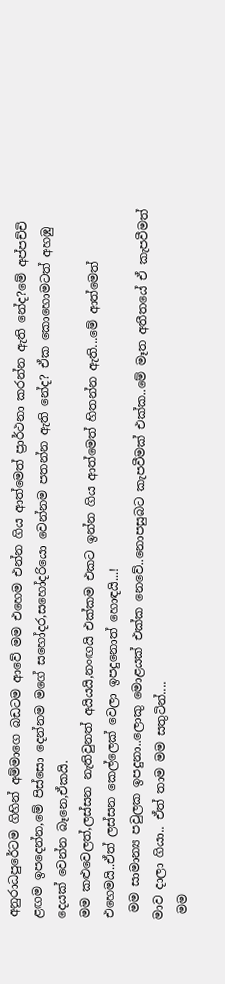අනුරාධපුරේටම ගිහින් අම්මාගෙ බඩටම ආවේ මම එහෙම එන්න ගිය ආත්මෙත් ප්‍රාර්ථනා කරන්න ඇති නේද?මේ අප්පච්චි ළඟම ඉපදෙන්න,මේ පිස්සො දෙන්නම මගේ සහෝදර,සහෝදරියො වෙන්නම පතන්න ඇති නේද? ඒක කොහොමටත් අහඹු දෙයක් වෙන්න බෑනෙ,ඒකයි.
මම කළුවෙලත්,ලස්සන නැතිවුනත් අයියයි,නංඟයි එක්කම එකට ඉන්න ගිය ආත්මෙත් හිතන්න ඇති...මේ ආත්මෙත් එහෙමයි..ඒත් ලස්සන කෙල්ලෙක් වෙලා ඉපදුනොත් හොඳයි...!
 මම සාමාන්‍ය පවුලක ඉපදුනා..ලොකු මොළයක් එක්ක නෙවේ..නොපසුබට කැපවීමක් එක්ක..මේ මෑත අතීතයේ ඒ කැපවීමත් මාව දාලා ගියා.. ඒත් තාම මම සතුටින්....
 මම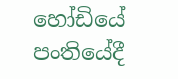හෝඩියේ පංතියේදී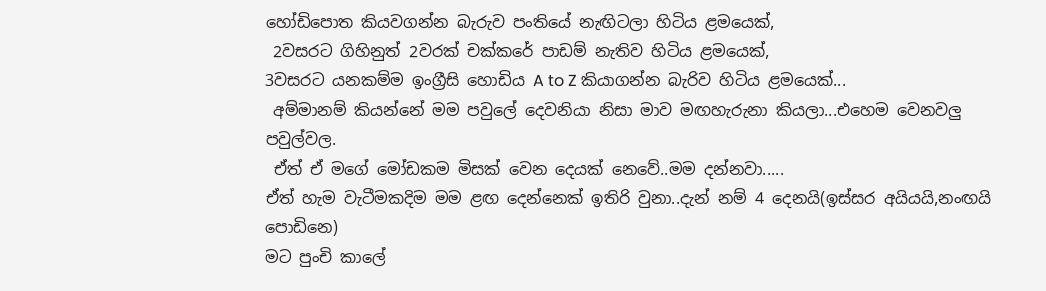හෝඩිපොත කියවගන්න බැරුව පංතියේ නැඟිටලා හිටිය ළමයෙක්,
 2වසරට ගිහිනුත් 2වරක් චක්කරේ පාඩම් නැතිව හිටිය ළමයෙක්,
3වසරට යනකම්ම ඉංග්‍රීසි හොඩිය A to Z කියාගන්න බැරිව හිටිය ළමයෙක්...
 අම්මානම් කියන්නේ මම පවුලේ දෙවනියා නිසා මාව මඟහැරුනා කියලා...එහෙම වෙනවලු පවුල්වල.
 ඒත් ඒ මගේ මෝඩකම මිසක් වෙන දෙයක් නෙවේ..මම දන්නවා.....
ඒත් හැම වැටීමකදිම මම ළඟ දෙන්නෙක් ඉතිරි වුනා..දැන් නම් 4 දෙනයි(ඉස්සර අයියයි,නංඟයි පොඩිනෙ)
මට පුංචි කාලේ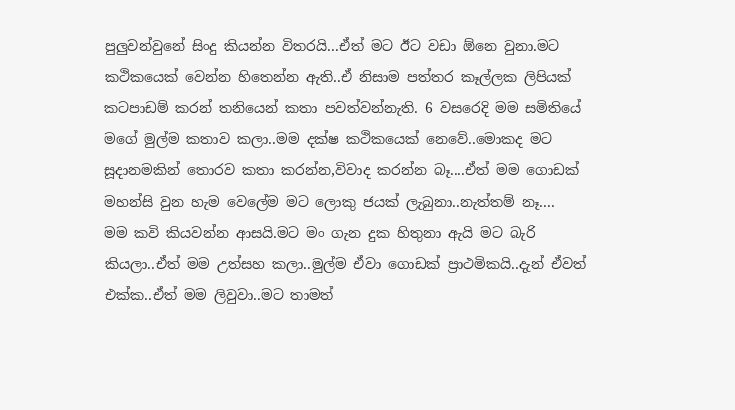පුලුවන්වුනේ සිංදු කියන්න විතරයි...ඒත් මට ඊට වඩා ඕනෙ වුනා.මට කථිකයෙක් වෙන්න හිතෙන්න ඇති..ඒ නිසාම පත්තර කෑල්ලක ලිපියක් කටපාඩම් කරන් තනියෙන් කතා පවත්වන්නැති. 6 වසරෙදි මම සමිතියේ මගේ මුල්ම කතාව කලා..මම දක්ෂ කථිකයෙක් නෙවේ..මොකද මට සූදානමකින් තොරව කතා කරන්න,විවාද කරන්න බෑ....ඒත් මම ගොඩක් මහන්සි වුන හැම වෙලේම මට ලොකු ජයක් ලැබුනා..නැත්තම් නෑ....
මම කවි කියවන්න ආසයි.මට මං ගැන දුක හිතුනා ඇයි මට බැරි කියලා..ඒත් මම උත්සහ කලා..මුල්ම ඒවා ගොඩක් ප්‍රාථමිකයි..දැන් ඒවත් එක්ක..ඒත් මම ලිවුවා..මට තාමත්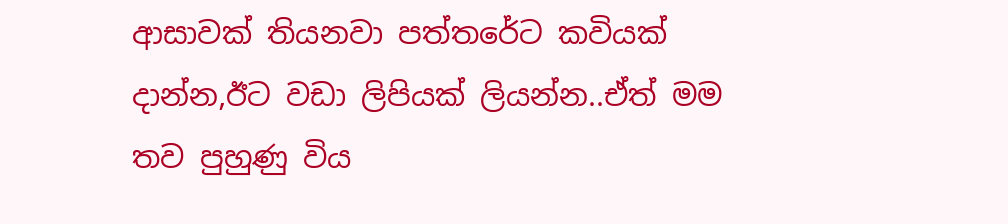ආසාවක් තියනවා පත්තරේට කවියක් දාන්න,ඊට වඩා ලිපියක් ලියන්න..ඒත් මම තව පුහුණු විය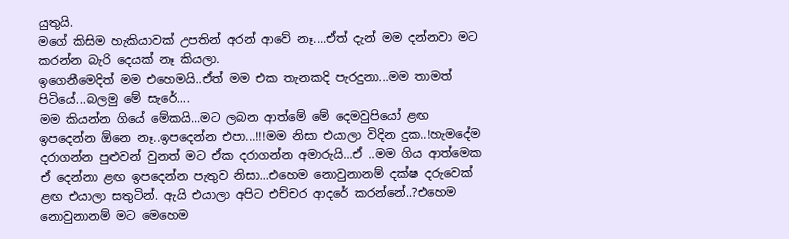යුතුයි.
මගේ කිසිම හැකියාවක් උපතින් අරන් ආවේ නෑ....ඒත් දැන් මම දන්නවා මට කරන්න බැරි දෙයක් නෑ කියලා.
ඉගෙනීමෙදිත් මම එහෙමයි..ඒත් මම එක තැනකදි පැරදුනා...මම තාමත් පිටියේ...බලමු මේ සැරේ....
මම කියන්න ගියේ මේකයි...මට ලබන ආත්මේ මේ දෙමවුපියෝ ළඟ ඉපදෙන්න ඕනෙ නෑ..ඉපදෙන්න එපා...!!!මම නිසා එයාලා විදින දුක..!හැමදේම දරාගන්න පුළුවන් වුනත් මට ඒක දරාගන්න අමාරුයි...ඒ ..මම ගිය ආත්මෙක ඒ දෙන්නා ළඟ ඉපදෙන්න පැතුව නිසා...එහෙම නොවුනානම් දක්ෂ දරුවෙක් ළඟ එයාලා සතුටින්. ඇයි එයාලා අපිට එච්චර ආදරේ කරන්නේ..?එහෙම නොවුනානම් මට මෙහෙම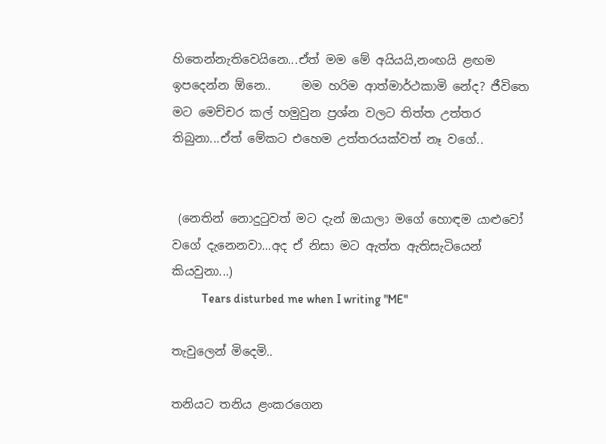හිතෙන්නැතිවෙයිනෙ...ඒත් මම මේ අයියයි,නංඟයි ළඟම ඉපදෙන්න ඕනෙ..     මම හරිම ආත්මාර්ථකාමි නේද? ජීවිතෙ මට මෙච්චර කල් හමුවුන ප්‍රශ්න වලට තිත්ත උත්තර තිබුනා...ඒත් මේකට එහෙම උත්තරයක්වත් නෑ වගේ..


 (නෙතින් නොදුටුවත් මට දැන් ඔයාලා මගේ හොඳම යාළුවෝ වගේ දැනෙනවා...අද ඒ නිසා මට ඇත්ත ඇතිසැටියෙන් කියවුනා...)
          Tears disturbed me when I writing "ME"

තැවුලෙන් මිදෙමි..

තනියට තනිය ළංකරගෙන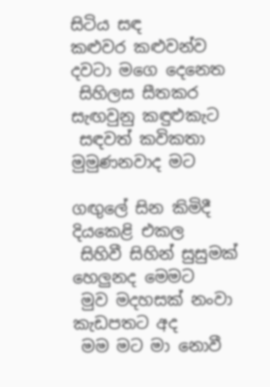සිටිය සඳ
කළුවර කළුවන්ව දවටා මගෙ දෙනෙත
 සිහිලස සීතකර සැඟවුනු කඳුළුකැට
 සඳවත් කවිකතා මුමුණනවාද මට

ගඟුලේ සින කිමිදී දියකෙළි එකල
 සිහිවී සිහින් සුසුමක් හෙලුනද මෙමට
 මුව මදහසක් නංවා කැඩපතට අද
 මම මට මා නොවී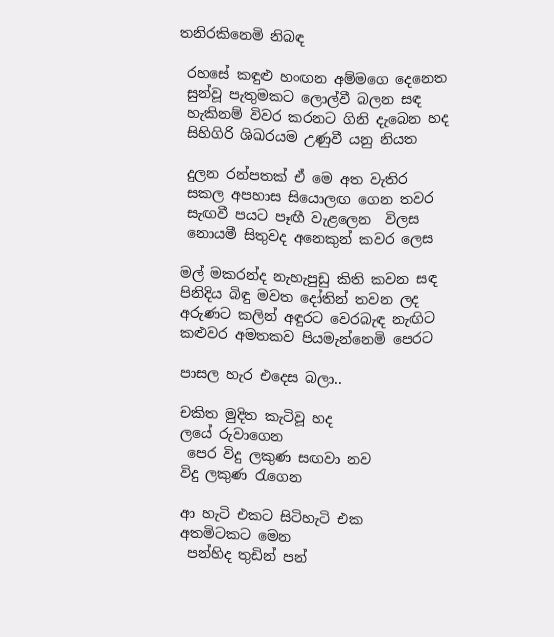තනිරකිනෙමි නිබඳ

 රහසේ කඳුළු හංඟන අම්මගෙ දෙනෙත
 සුන්වූ පැතුමකට ලොල්වී බලන සඳ
 හැකිනම් විවර කරනට ගිනි දැබෙන හද
 සිහිගිරි ශිඛරයම උණුවී යනු නියත

 දුලන රන්පතක් ඒ මෙ අත වැතිර
 සකල අපහාස සියොලඟ ගෙන තවර
 සැඟවී පයට පෑඟී වැළලෙන  විලස
 නොයමී සිතුවද අනෙකුන් කවර ලෙස

මල් මකරන්ද නැහැපුඩු කිති කවන සඳ
පිනිදිය බිඳු මවත දෝතින් තවන ලද
අරුණට කලින් අඳුරට වෙරබැඳ නැඟිට
කළුවර අමතකව පියමැන්නෙමි පෙරට

පාසල හැර එදෙස බලා..

චකිත මුදිත කැටිවූ හද
ලයේ රුවාගෙන
 පෙර විදු ලකුණ සඟවා නව
විදු ලකුණ රැගෙන

ආ හැටි එකට සිටිහැටි එක
අතමිටකට මෙන
 පන්හිද තුඩින් පන්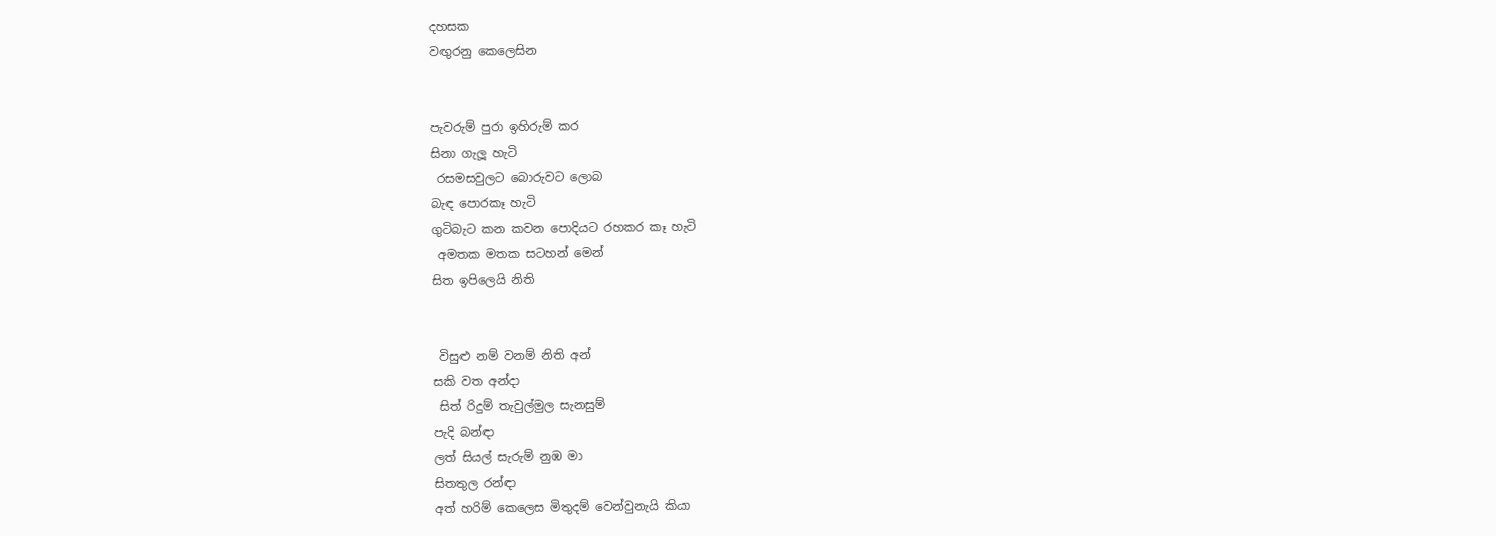දහසක
වඟුරනු කෙලෙසින


පැවරුම් පුරා ඉහිරුම් කර
සිනා ගැලූ හැටි
 රසමසවුලට බොරුවට ලොබ
බැඳ පොරකෑ හැටි
ගුටිබැට කන කවන පොදියට රහකර කෑ හැටි
 අමතක මතක සටහන් මෙන්
සිත ඉපිලෙයි නිති


 විසුළු නම් වනම් නිති අන්
සකි වත අන්දා
 සිත් රිදුම් තැවුල්මුල සැනසුම්
පැදි බන්ඳා
ලත් සියල් සැරුම් නුඹ මා
සිතතුල රන්ඳා
අත් හරිම් කෙලෙස මිතුදම් වෙන්වුනැයි කියා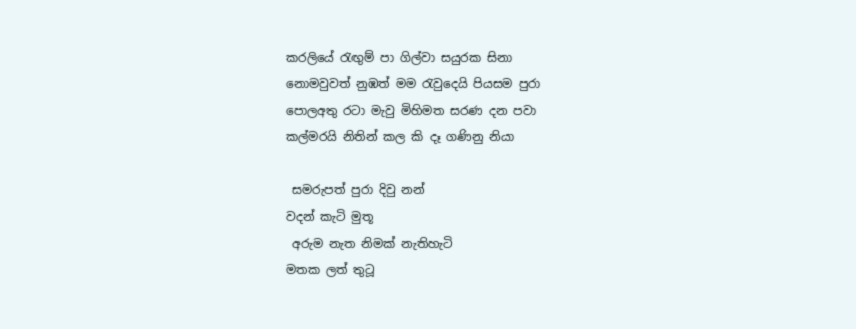කරලියේ රැඟුම් පා ගිල්වා සයුරක සිනා
නොමවුවත් නුඹත් මම රැවුදෙයි පියසම පුරා
පොලඅතු රටා මැවු මිහිමත සරණ දන පවා
කල්මරයි නිතින් කල කි දෑ ගණිනු නියා

 සමරුපත් පුරා දිවු නන්
වදන් කැටි මුතූ
 අරුම නැත නිමක් නැතිහැටි
මතක ලත් තුටූ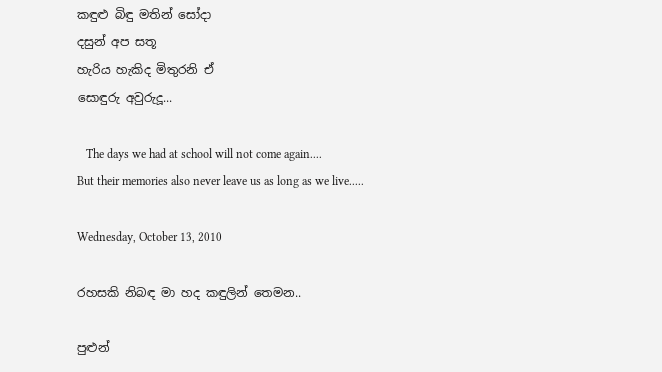කඳුළු බිඳු මතින් සෝදා
දසුන් අප සතූ
හැරිය හැකිද මිතුරනි ඒ
සොඳුරු අවුරුදූ...

   The days we had at school will not come again....
But their memories also never leave us as long as we live.....

Wednesday, October 13, 2010

රහසකි නිබඳ මා හද කඳුලින් තෙමන..

පුළුන්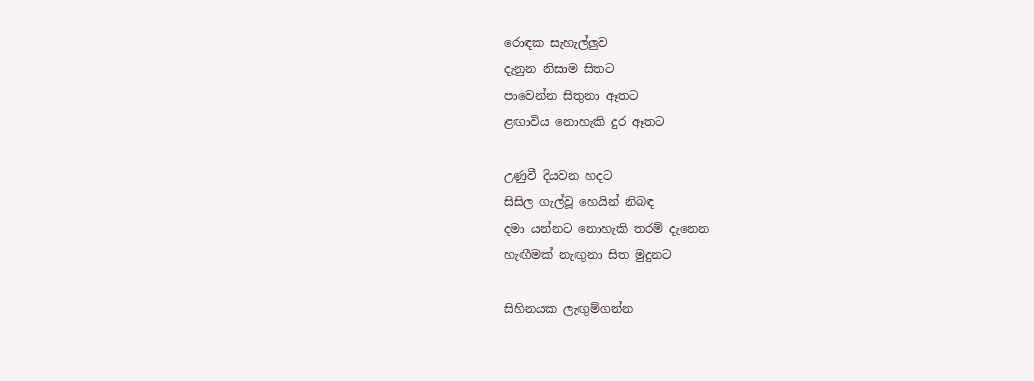රොඳක සැහැල්ලුව
දැනුන නිසාම සිතට
පාවෙන්න සිතුනා ඈතට
ළඟාවිය නොහැකි දුර ඈතට

උණුවී දියවන හදට
සිසිල ගැල්වූ හෙයින් නිබඳ
දමා යන්නට නොහැකි තරම් දැනෙන
හැඟීමක් නැඟුනා සිත මුදුනට

සිහිනයක ලැඟුම්ගන්න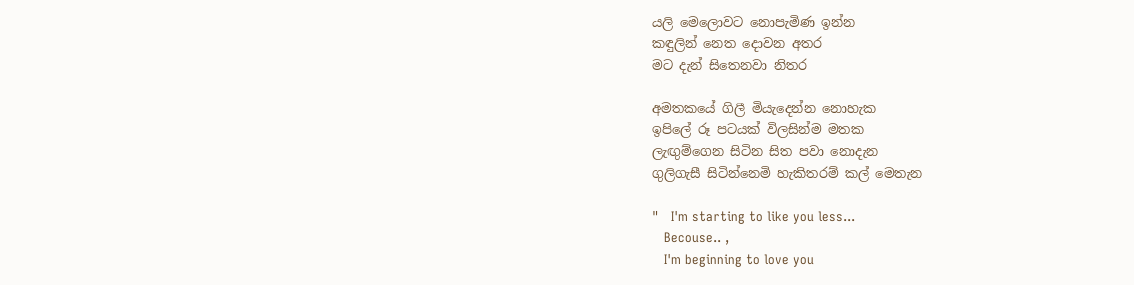යලි මෙලොවට නොපැමිණ ඉන්න
කඳුලින් නෙත දොවන අතර
මට දැන් සිතෙනවා නිතර

අමතකයේ ගිලී මියැදෙන්න නොහැක
ඉපිලේ රූ පටයක් විලසින්ම මතක
ලැඟුම්ගෙන සිටින සිත පවා නොදැන
ගුලිගැසී සිටින්නෙමි හැකිතරම් කල් මෙතැන

"   I'm starting to like you less...
   Becouse.. ,
   I'm beginning to love you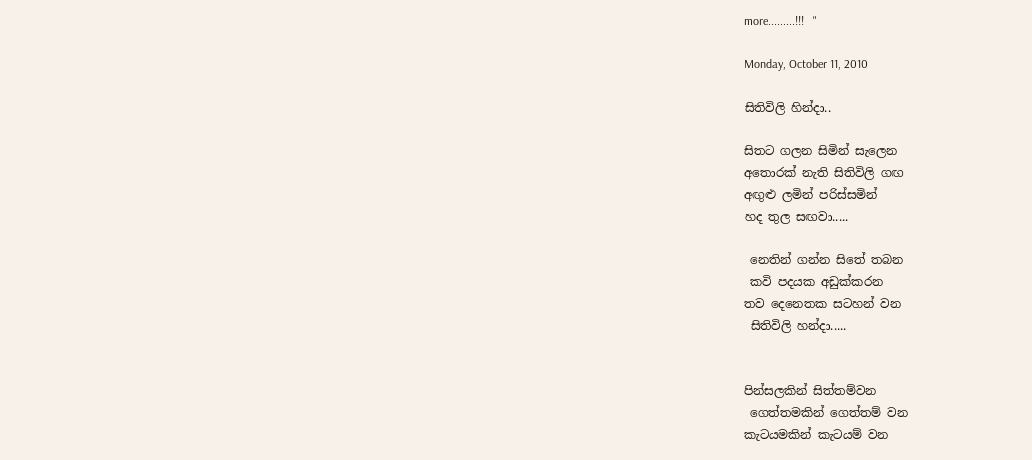more.........!!!   "

Monday, October 11, 2010

සිතිවිලි හින්දා..

සිතට ගලන සිමින් සැලෙන
අතොරක් නැති සිතිවිලි ගඟ
අඟුළු ලමින් පරිස්සමින්
හද තුල සඟවා.....

 නෙතින් ගන්න සිතේ තබන
 කවි පදයක අඩුක්කරන
තව දෙනෙතක සටහන් වන
 සිතිවිලි හන්දා.....


පින්සලකින් සිත්තම්වන
 ගෙත්තමකින් ගෙත්තම් වන
කැටයමකින් කැටයම් වන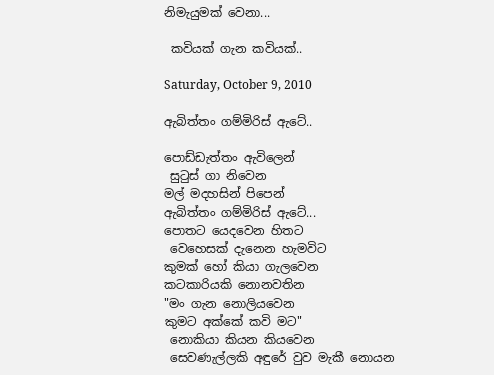නිමැයුමක් වෙනා...

 කවියක් ගැන කවියක්..

Saturday, October 9, 2010

ඇබිත්තං ගම්මිරිස් ඇටේ..

පොඩ්ඩැත්තං ඇවිලෙන්
 සුටුස් ගා නිවෙන
මල් මදහසින් පිපෙන්
ඇබිත්තං ගම්මිරිස් ඇටේ...
පොතට යෙදවෙන හිතට
 වෙහෙසක් දැනෙන හැමවිට
කුමක් හෝ කියා ගැලවෙන
කටකාරියකි නොනවතින
"මං ගැන නොලියවෙන
කුමට අක්කේ කවි මට"
 නොකියා කියන කියවෙන
 සෙවණැල්ලකි අඳුරේ වුව මැකී නොයන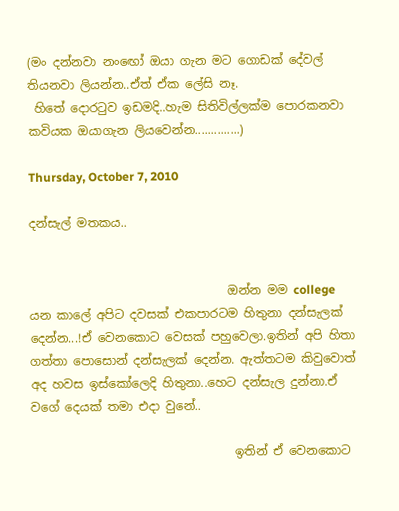(මං දන්නවා නංඟෝ ඔයා ගැන මට ගොඩක් දේවල් තියනවා ලියන්න..ඒත් ඒක ලේසි නෑ.
 හිතේ දොරටුව ඉඩමදි..හැම සිතිවිල්ලක්ම පොරකනවා කවියක ඔයාගැන ලියවෙන්න..............)

Thursday, October 7, 2010

දන්සැල් මතකය..


                                 ඔන්න මම college යන කාලේ අපිට දවසක් එකපාරටම හිතුනා දන්සැලක් දෙන්න...!ඒ වෙනකොට වෙසක් පහුවෙලා.ඉතින් අපි හිතා ගත්තා පොසොන් දන්සැලක් දෙන්න. ඇත්තටම කිවුවොත් අද හවස ඉස්කෝලෙදි හිතුනා..හෙට දන්සැල දුන්නා.ඒ වගේ දෙයක් තමා එදා වුනේ..

                                  ඉතින් ඒ වෙනකොට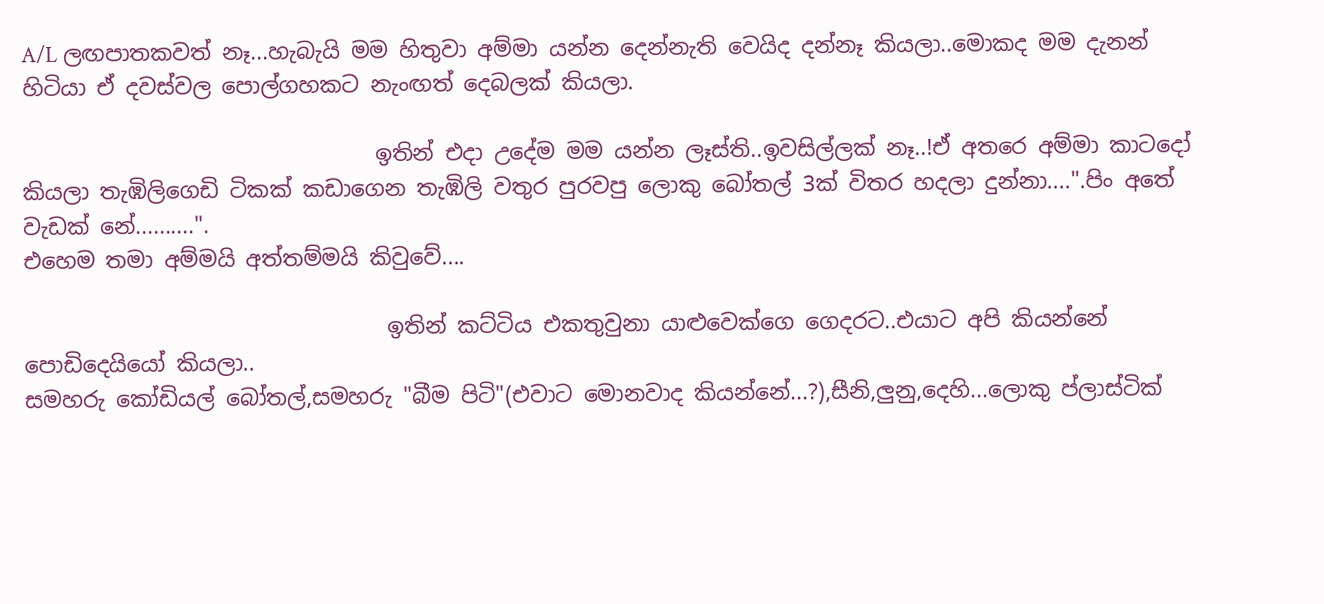A/L ලඟපාතකවත් නෑ...හැබැයි මම හිතුවා අම්මා යන්න දෙන්නැති වෙයිද දන්නෑ කියලා..මොකද මම දැනන් හිටියා ඒ දවස්වල පොල්ගහකට නැංඟත් දෙබලක් කියලා.

                                ඉතින් එදා උදේම මම යන්න ලෑස්ති..ඉවසිල්ලක් නෑ..!ඒ අතරෙ අම්මා කාටදෝ කියලා තැඹිලිගෙඩි ටිකක් කඩාගෙන තැඹිලි වතුර පුරවපු ලොකු බෝතල් 3ක් විතර හදලා දුන්නා....".පිං අතේ වැඩක් නේ..........".
එහෙම තමා අම්මයි අත්තම්මයි කිවුවේ....

                                 ඉතින් කට්ටිය එකතුවුනා යාළුවෙක්ගෙ ගෙදරට..එයාට අපි කියන්නේ පොඩිදෙයියෝ කියලා..
සමහරු කෝඩියල් බෝතල්,සමහරු "බීම පිටි"(එවාට මොනවාද කියන්නේ...?),සීනි,ලුනු,දෙහි...ලොකු ප්ලාස්ටික්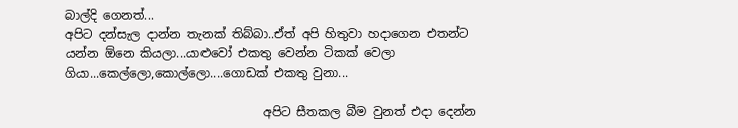බාල්දි ගෙනත්...
අපිට දන්සැල දාන්න තැනක් තිබ්බා..ඒත් අපි හිතුවා හදාගෙන එතන්ට යන්න ඕනෙ කියලා...යාළුවෝ එකතු වෙන්න ටිකක් වෙලා ගියා...කෙල්ලො,කොල්ලො....ගොඩක් එකතු වුනා...

                                 අපිට සීතකල බීම වුනත් එදා දෙන්න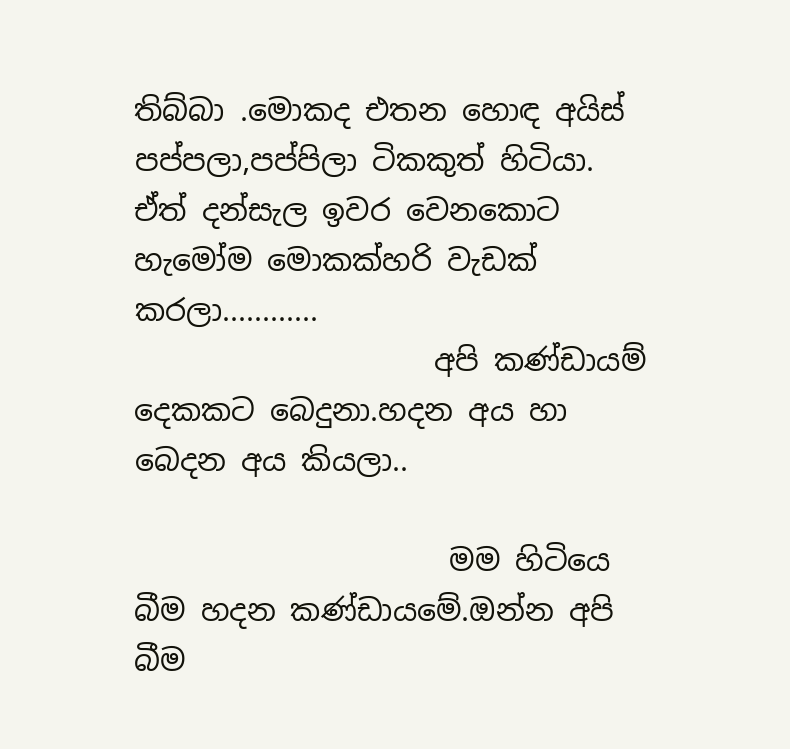තිබ්බා .මොකද එතන හොඳ අයිස් පප්පලා,පප්පිලා ටිකකුත් හිටියා.
ඒත් දන්සැල ඉවර වෙනකොට හැමෝම මොකක්හරි වැඩක් කරලා............
                    අපි කණ්ඩායම් දෙකකට බෙදුනා.හදන අය හා බෙදන අය කියලා..

                     මම හිටියෙ බීම හදන කණ්ඩායමේ.ඔන්න අපි බීම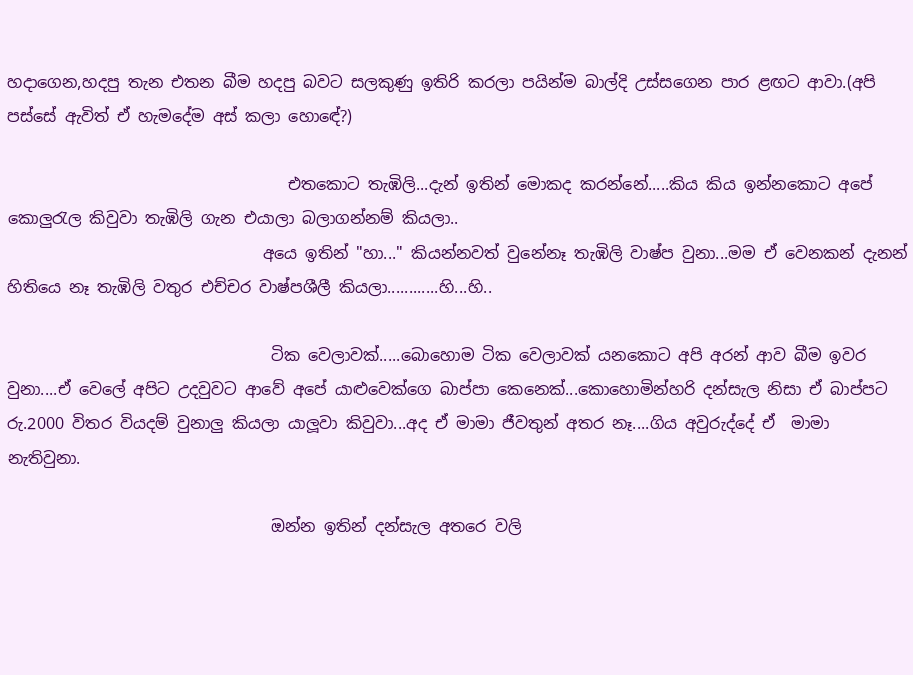හදාගෙන,හදපු තැන එතන බීම හදපු බවට සලකුණු ඉතිරි කරලා පයින්ම බාල්දි උස්සගෙන පාර ළඟට ආවා.(අපි පස්සේ ඇවිත් ඒ හැමදේම අස් කලා හොඳේ?)

                                   එතකොට තැඹිලි...දැන් ඉතින් මොකද කරන්නේ.....කිය කිය ඉන්නකොට අපේ කොලුරැල කිවුවා තැඹිලි ගැන එයාලා බලාගන්නම් කියලා..
                                අයෙ ඉතින් "හා..." කියන්නවත් වුනේනෑ තැඹිලි වාෂ්ප වුනා...මම ඒ වෙනකන් දැනන් හිතියෙ නෑ තැඹිලි වතුර එච්චර වාෂ්පශීලී කියලා............හි...හි..

                                 ටික වෙලාවක්.....බොහොම ටික වෙලාවක් යනකොට අපි අරන් ආව බීම ඉවර වුනා....ඒ වෙලේ අපිට උදවුවට ආවේ අපේ යාළුවෙක්ගෙ බාප්පා කෙනෙක්...කොහොමින්හරි දන්සැල නිසා ඒ බාප්පට රු.2000 විතර වියදම් වුනාලු කියලා යාලූවා කිවුවා...අද ඒ මාමා ජීවතුන් අතර නෑ....ගිය අවුරුද්දේ ඒ  මාමා නැතිවුනා.

                                 ඔන්න ඉතින් දන්සැල අතරෙ වලි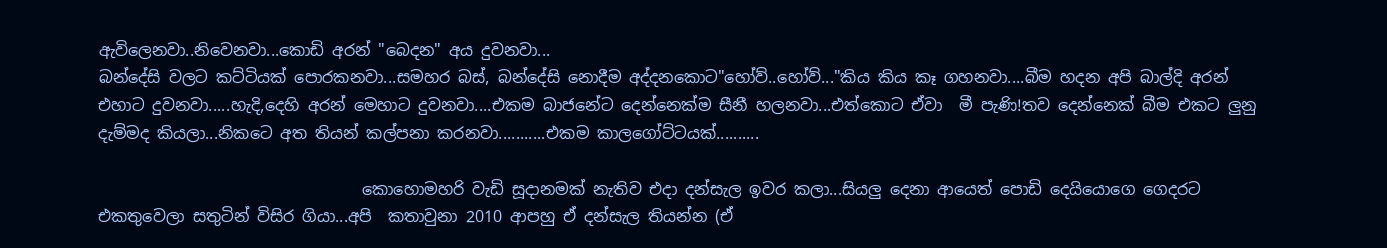ඇවිලෙනවා..නිවෙනවා...කොඩි අරන් "බෙදන" අය දුවනවා...
බන්දේසි වලට කට්ටියක් පොරකනවා...සමහර බස්, බන්දේසි නොදීම අද්දනකොට"හෝව්..හෝව්..."කිය කිය කෑ ගහනවා....බීම හදන අපි බාල්දි අරන් එහාට දුවනවා.....හැදි,දෙහි අරන් මෙහාට දුවනවා....එකම බාජනේට දෙන්නෙක්ම සීනී හලනවා...එත්කොට ඒවා  මී පැණි!තව දෙන්නෙක් බීම එකට ලුනු දැම්මද කියලා...නිකටෙ අත තියන් කල්පනා කරනවා...........එකම කාලගෝට්ටයක්..........

                                 කොහොමහරි වැඩි සූදානමක් නැතිව එදා දන්සැල ඉවර කලා...සියලු දෙනා ආයෙත් පොඩි දෙයියොගෙ ගෙදරට එකතුවෙලා සතුටින් විසිර ගියා...අපි  කතාවුනා 2010 ආපහු ඒ දන්සැල තියන්න (ඒ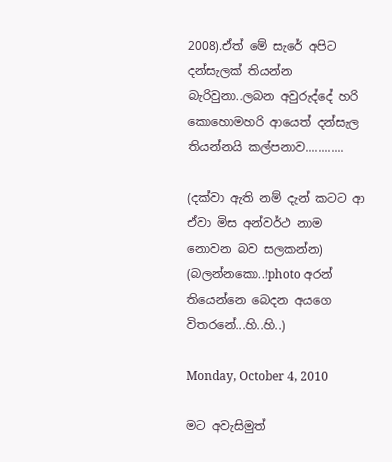2008).ඒත් මේ සැරේ අපිට දන්සැලක් තියන්න බැරිවුනා..ලබන අවුරුද්දේ හරි කොහොමහරි ආයෙත් දන්සැල තියන්නයි කල්පනාව............

(දක්වා ඇති නම් දැන් කටට ආ ඒවා මිස අන්වර්ථ නාම නොවන බව සලකන්න)
(බලන්නකො..!photo අරන් තියෙන්නෙ බෙදන අයගෙ විතරනේ...හි..හි..)

Monday, October 4, 2010

මට අවැසිමුත්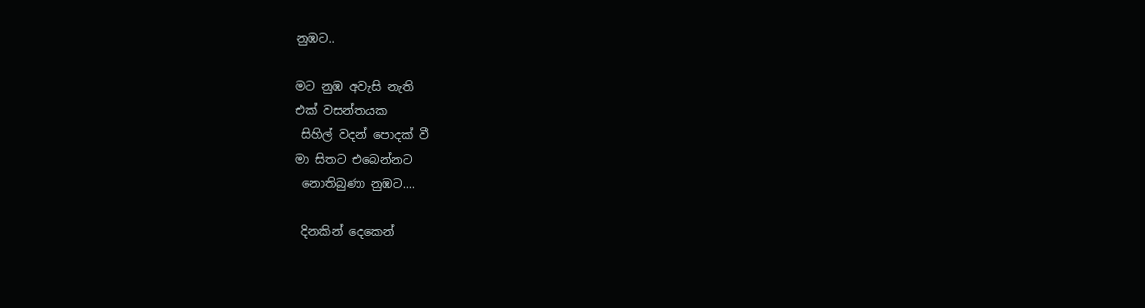නුඹට..

මට නුඹ අවැසි නැති
එක් වසන්තයක
 සිහිල් වදන් පොදක් වී
මා සිතට එබෙන්නට
 නොතිබුණා නුඹට....

 දිනකින් දෙකෙන්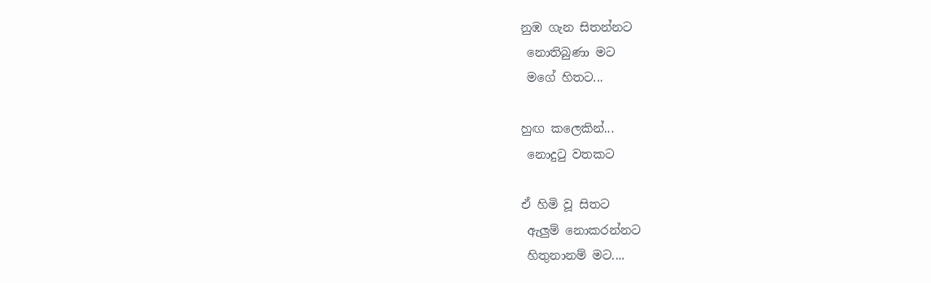නුඹ ගැන සිතන්නට
 නොතිබුණා මට
 මගේ හිතට...

හුඟ කලෙකින්...
 නොදුටු වතකට

ඒ හිමි වූ සිතට
 ඇලුම් නොකරන්නට
 හිතුනානම් මට....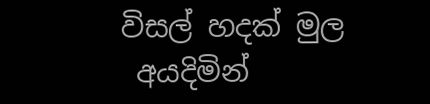විසල් හදක් මුල
 අයදිමින්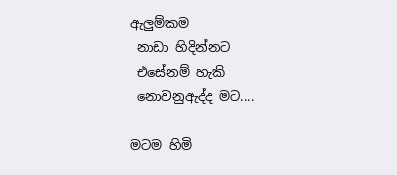ඇලුම්කම
 නාඩා හිදින්නට
 එසේනම් හැකි
 නොවනුඇද්ද මට....

මටම හිමි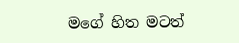මගේ හිත මටත්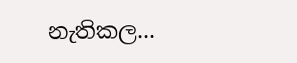නැතිකල...